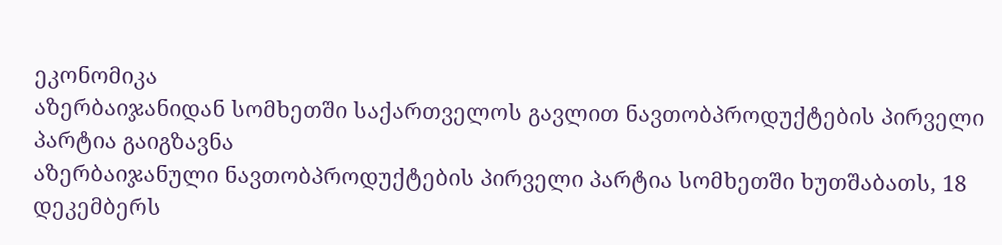ეკონომიკა
აზერბაიჯანიდან სომხეთში საქართველოს გავლით ნავთობპროდუქტების პირველი პარტია გაიგზავნა
აზერბაიჯანული ნავთობპროდუქტების პირველი პარტია სომხეთში ხუთშაბათს, 18 დეკემბერს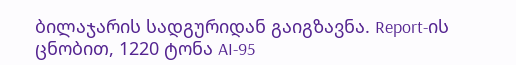ბილაჯარის სადგურიდან გაიგზავნა. Report-ის ცნობით, 1220 ტონა AI-95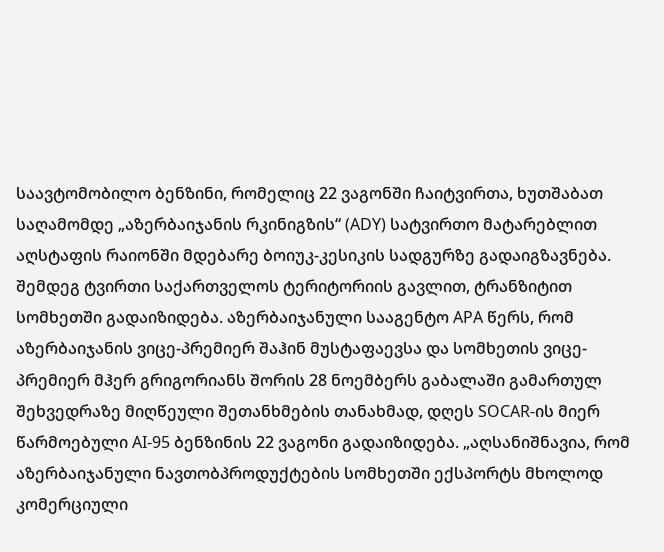საავტომობილო ბენზინი, რომელიც 22 ვაგონში ჩაიტვირთა, ხუთშაბათ საღამომდე „აზერბაიჯანის რკინიგზის“ (ADY) სატვირთო მატარებლით აღსტაფის რაიონში მდებარე ბოიუკ-კესიკის სადგურზე გადაიგზავნება. შემდეგ ტვირთი საქართველოს ტერიტორიის გავლით, ტრანზიტით სომხეთში გადაიზიდება. აზერბაიჯანული სააგენტო APA წერს, რომ აზერბაიჯანის ვიცე-პრემიერ შაჰინ მუსტაფაევსა და სომხეთის ვიცე-პრემიერ მჰერ გრიგორიანს შორის 28 ნოემბერს გაბალაში გამართულ შეხვედრაზე მიღწეული შეთანხმების თანახმად, დღეს SOCAR-ის მიერ წარმოებული AI-95 ბენზინის 22 ვაგონი გადაიზიდება. „აღსანიშნავია, რომ აზერბაიჯანული ნავთობპროდუქტების სომხეთში ექსპორტს მხოლოდ კომერციული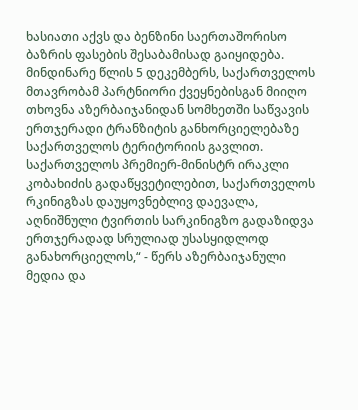ხასიათი აქვს და ბენზინი საერთაშორისო ბაზრის ფასების შესაბამისად გაიყიდება. მინდინარე წლის 5 დეკემბერს, საქართველოს მთავრობამ პარტნიორი ქვეყნებისგან მიიღო თხოვნა აზერბაიჯანიდან სომხეთში საწვავის ერთჯერადი ტრანზიტის განხორციელებაზე საქართველოს ტერიტორიის გავლით. საქართველოს პრემიერ-მინისტრ ირაკლი კობახიძის გადაწყვეტილებით, საქართველოს რკინიგზას დაუყოვნებლივ დაევალა, აღნიშნული ტვირთის სარკინიგზო გადაზიდვა ერთჯერადად სრულიად უსასყიდლოდ განახორციელოს,“ - წერს აზერბაიჯანული მედია და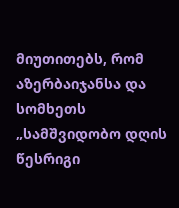მიუთითებს, რომ აზერბაიჯანსა და სომხეთს „სამშვიდობო დღის წესრიგი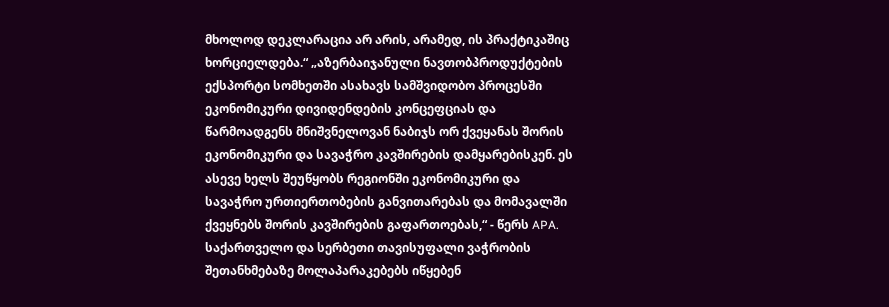მხოლოდ დეკლარაცია არ არის, არამედ, ის პრაქტიკაშიც ხორციელდება.“ „აზერბაიჯანული ნავთობპროდუქტების ექსპორტი სომხეთში ასახავს სამშვიდობო პროცესში ეკონომიკური დივიდენდების კონცეფციას და წარმოადგენს მნიშვნელოვან ნაბიჯს ორ ქვეყანას შორის ეკონომიკური და სავაჭრო კავშირების დამყარებისკენ. ეს ასევე ხელს შეუწყობს რეგიონში ეკონომიკური და სავაჭრო ურთიერთობების განვითარებას და მომავალში ქვეყნებს შორის კავშირების გაფართოებას,“ - წერს APA.
საქართველო და სერბეთი თავისუფალი ვაჭრობის შეთანხმებაზე მოლაპარაკებებს იწყებენ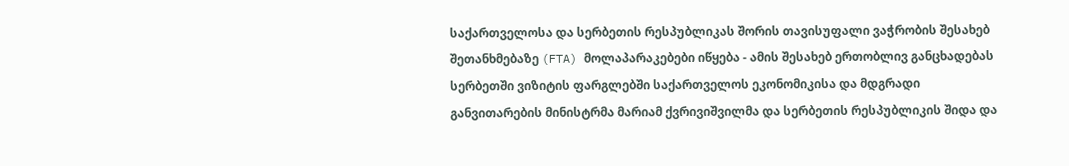საქართველოსა და სერბეთის რესპუბლიკას შორის თავისუფალი ვაჭრობის შესახებ შეთანხმებაზე (FTA) მოლაპარაკებები იწყება - ამის შესახებ ერთობლივ განცხადებას სერბეთში ვიზიტის ფარგლებში საქართველოს ეკონომიკისა და მდგრადი განვითარების მინისტრმა მარიამ ქვრივიშვილმა და სერბეთის რესპუბლიკის შიდა და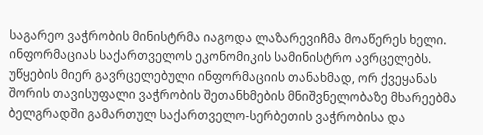საგარეო ვაჭრობის მინისტრმა იაგოდა ლაზარევიჩმა მოაწერეს ხელი. ინფორმაციას საქართველოს ეკონომიკის სამინისტრო ავრცელებს. უწყების მიერ გავრცელებული ინფორმაციის თანახმად, ორ ქვეყანას შორის თავისუფალი ვაჭრობის შეთანხმების მნიშვნელობაზე მხარეებმა ბელგრადში გამართულ საქართველო-სერბეთის ვაჭრობისა და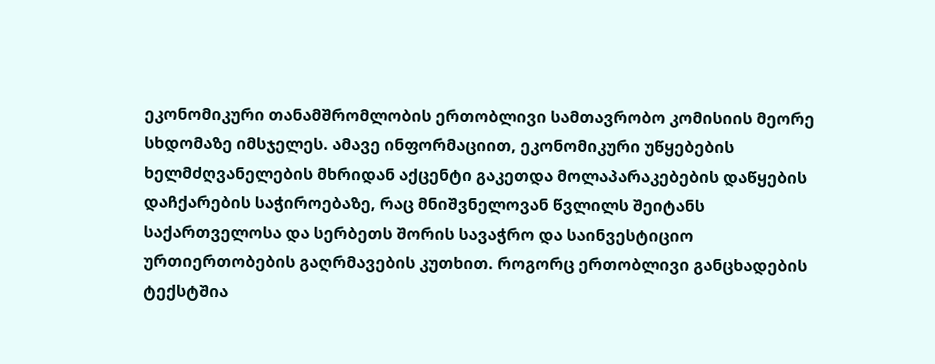ეკონომიკური თანამშრომლობის ერთობლივი სამთავრობო კომისიის მეორე სხდომაზე იმსჯელეს. ამავე ინფორმაციით, ეკონომიკური უწყებების ხელმძღვანელების მხრიდან აქცენტი გაკეთდა მოლაპარაკებების დაწყების დაჩქარების საჭიროებაზე, რაც მნიშვნელოვან წვლილს შეიტანს საქართველოსა და სერბეთს შორის სავაჭრო და საინვესტიციო ურთიერთობების გაღრმავების კუთხით. როგორც ერთობლივი განცხადების ტექსტშია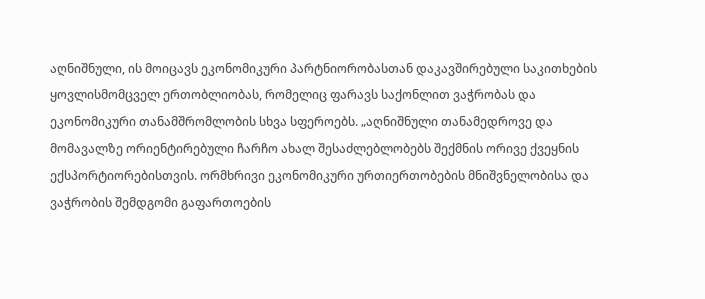აღნიშნული, ის მოიცავს ეკონომიკური პარტნიორობასთან დაკავშირებული საკითხების ყოვლისმომცველ ერთობლიობას, რომელიც ფარავს საქონლით ვაჭრობას და ეკონომიკური თანამშრომლობის სხვა სფეროებს. „აღნიშნული თანამედროვე და მომავალზე ორიენტირებული ჩარჩო ახალ შესაძლებლობებს შექმნის ორივე ქვეყნის ექსპორტიორებისთვის. ორმხრივი ეკონომიკური ურთიერთობების მნიშვნელობისა და ვაჭრობის შემდგომი გაფართოების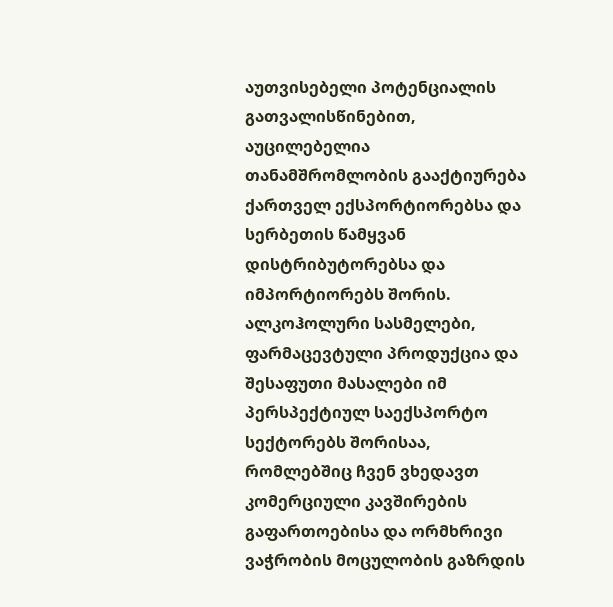აუთვისებელი პოტენციალის გათვალისწინებით, აუცილებელია თანამშრომლობის გააქტიურება ქართველ ექსპორტიორებსა და სერბეთის წამყვან დისტრიბუტორებსა და იმპორტიორებს შორის. ალკოჰოლური სასმელები, ფარმაცევტული პროდუქცია და შესაფუთი მასალები იმ პერსპექტიულ საექსპორტო სექტორებს შორისაა, რომლებშიც ჩვენ ვხედავთ კომერციული კავშირების გაფართოებისა და ორმხრივი ვაჭრობის მოცულობის გაზრდის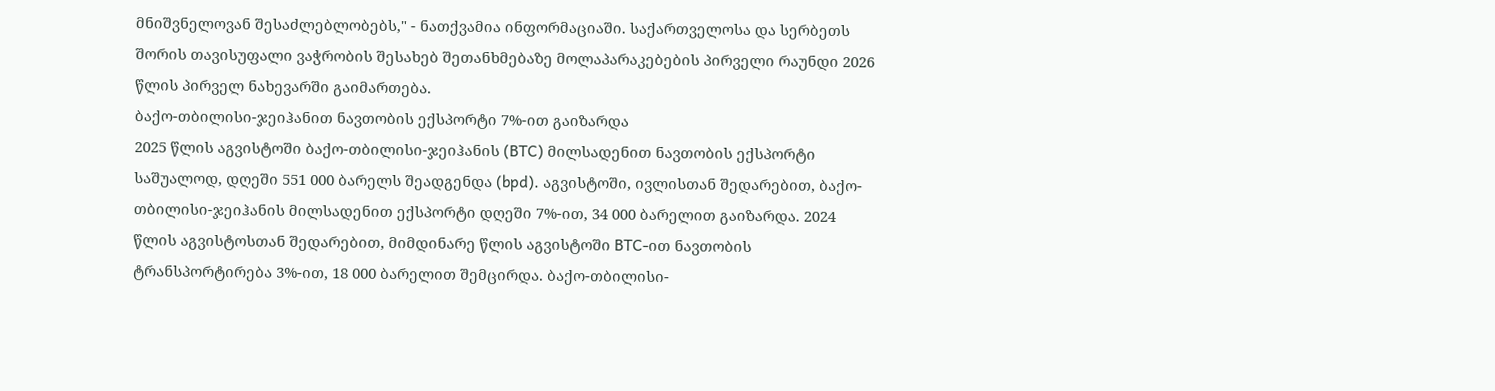მნიშვნელოვან შესაძლებლობებს," - ნათქვამია ინფორმაციაში. საქართველოსა და სერბეთს შორის თავისუფალი ვაჭრობის შესახებ შეთანხმებაზე მოლაპარაკებების პირველი რაუნდი 2026 წლის პირველ ნახევარში გაიმართება.
ბაქო-თბილისი-ჯეიჰანით ნავთობის ექსპორტი 7%-ით გაიზარდა
2025 წლის აგვისტოში ბაქო-თბილისი-ჯეიჰანის (BTC) მილსადენით ნავთობის ექსპორტი საშუალოდ, დღეში 551 000 ბარელს შეადგენდა (bpd). აგვისტოში, ივლისთან შედარებით, ბაქო-თბილისი-ჯეიჰანის მილსადენით ექსპორტი დღეში 7%-ით, 34 000 ბარელით გაიზარდა. 2024 წლის აგვისტოსთან შედარებით, მიმდინარე წლის აგვისტოში BTC-ით ნავთობის ტრანსპორტირება 3%-ით, 18 000 ბარელით შემცირდა. ბაქო-თბილისი-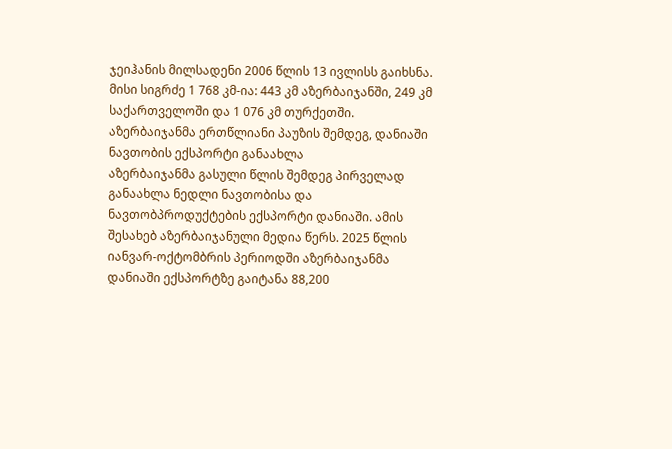ჯეიჰანის მილსადენი 2006 წლის 13 ივლისს გაიხსნა. მისი სიგრძე 1 768 კმ-ია: 443 კმ აზერბაიჯანში, 249 კმ საქართველოში და 1 076 კმ თურქეთში.
აზერბაიჯანმა ერთწლიანი პაუზის შემდეგ, დანიაში ნავთობის ექსპორტი განაახლა
აზერბაიჯანმა გასული წლის შემდეგ პირველად განაახლა ნედლი ნავთობისა და ნავთობპროდუქტების ექსპორტი დანიაში. ამის შესახებ აზერბაიჯანული მედია წერს. 2025 წლის იანვარ-ოქტომბრის პერიოდში აზერბაიჯანმა დანიაში ექსპორტზე გაიტანა 88,200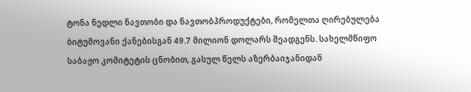ტონა ნედლი ნავთობი და ნავთობპროდუქტები, რომელთა ღირებულება ბიტუმოვანი ქანებისგან 49.7 მილიონ დოლარს შეადგენს. სახელმწიფო საბაჟო კომიტეტის ცნობით, გასულ წელს აზერბაიჯანიდან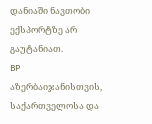დანიაში ნავთობი ექსპორტზე არ გაუტანიათ.
BP აზერბაიჯანისთვის, საქართველოსა და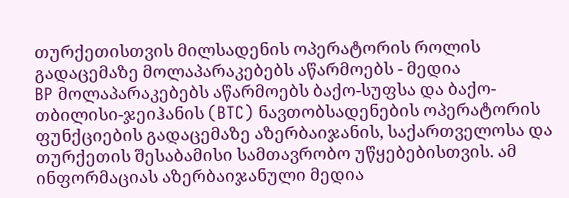თურქეთისთვის მილსადენის ოპერატორის როლის გადაცემაზე მოლაპარაკებებს აწარმოებს - მედია
BP მოლაპარაკებებს აწარმოებს ბაქო-სუფსა და ბაქო-თბილისი-ჯეიჰანის (BTC) ნავთობსადენების ოპერატორის ფუნქციების გადაცემაზე აზერბაიჯანის, საქართველოსა და თურქეთის შესაბამისი სამთავრობო უწყებებისთვის. ამ ინფორმაციას აზერბაიჯანული მედია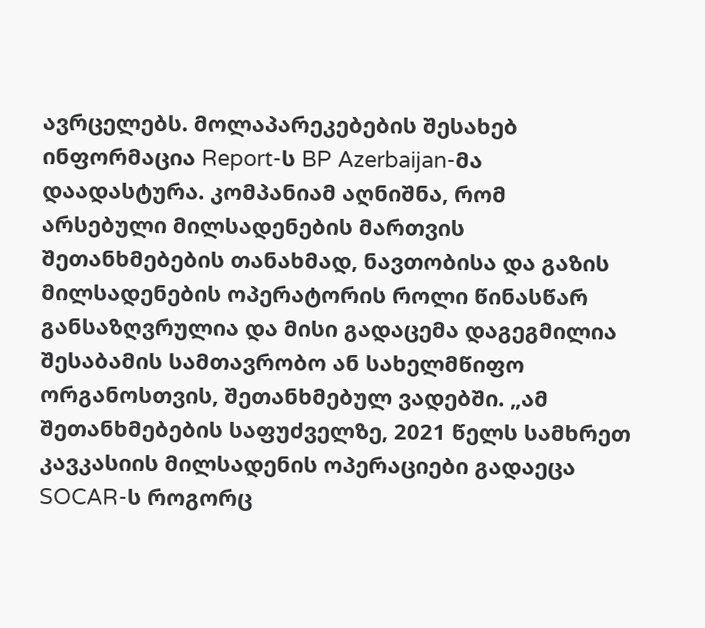ავრცელებს. მოლაპარეკებების შესახებ ინფორმაცია Report-ს BP Azerbaijan-მა დაადასტურა. კომპანიამ აღნიშნა, რომ არსებული მილსადენების მართვის შეთანხმებების თანახმად, ნავთობისა და გაზის მილსადენების ოპერატორის როლი წინასწარ განსაზღვრულია და მისი გადაცემა დაგეგმილია შესაბამის სამთავრობო ან სახელმწიფო ორგანოსთვის, შეთანხმებულ ვადებში. „ამ შეთანხმებების საფუძველზე, 2021 წელს სამხრეთ კავკასიის მილსადენის ოპერაციები გადაეცა SOCAR-ს როგორც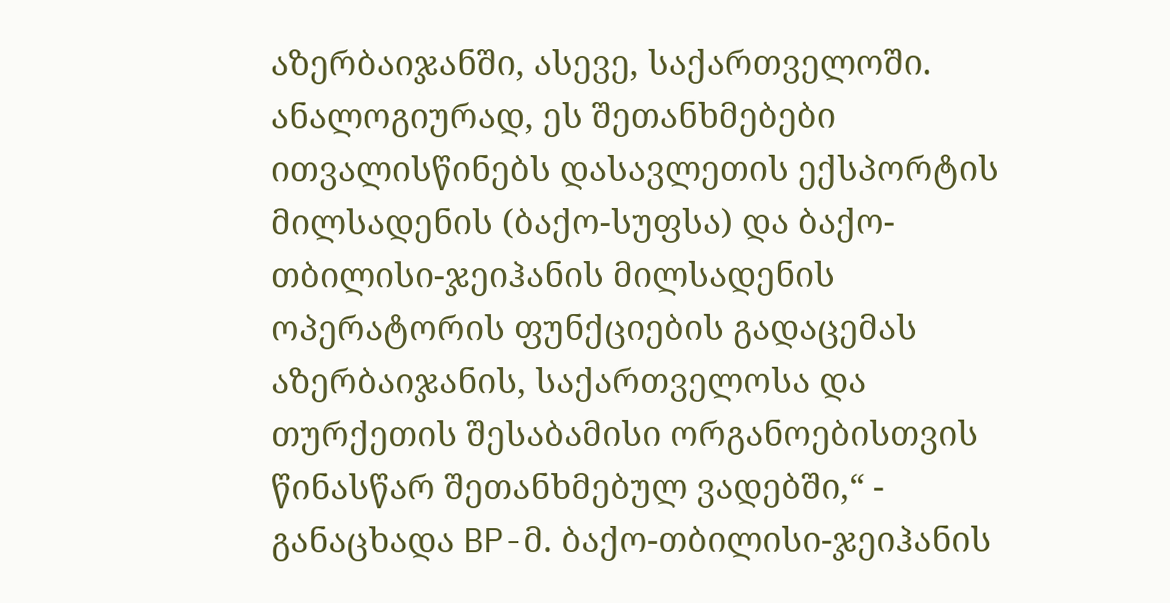აზერბაიჯანში, ასევე, საქართველოში. ანალოგიურად, ეს შეთანხმებები ითვალისწინებს დასავლეთის ექსპორტის მილსადენის (ბაქო-სუფსა) და ბაქო-თბილისი-ჯეიჰანის მილსადენის ოპერატორის ფუნქციების გადაცემას აზერბაიჯანის, საქართველოსა და თურქეთის შესაბამისი ორგანოებისთვის წინასწარ შეთანხმებულ ვადებში,“ - განაცხადა BP-მ. ბაქო-თბილისი-ჯეიჰანის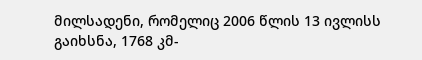მილსადენი, რომელიც 2006 წლის 13 ივლისს გაიხსნა, 1768 კმ-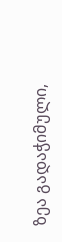ზეა გადაჭიმული,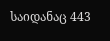საიდანაც 443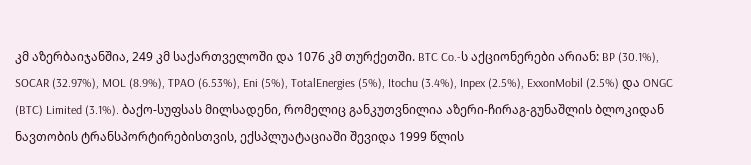კმ აზერბაიჯანშია, 249 კმ საქართველოში და 1076 კმ თურქეთში. BTC Co.-ს აქციონერები არიან: BP (30.1%), SOCAR (32.97%), MOL (8.9%), TPAO (6.53%), Eni (5%), TotalEnergies (5%), Itochu (3.4%), Inpex (2.5%), ExxonMobil (2.5%) და ONGC (BTC) Limited (3.1%). ბაქო-სუფსას მილსადენი, რომელიც განკუთვნილია აზერი-ჩირაგ-გუნაშლის ბლოკიდან ნავთობის ტრანსპორტირებისთვის, ექსპლუატაციაში შევიდა 1999 წლის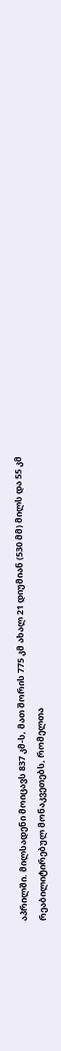აპრილში. მილსადენი მოიცავს 837 კმ-ს, მათ შორის 775 კმ ახალ 21 დიუმიან (530 მმ) მილს და 55 კმ რეაბილიტირებულ მონაკვეთებს, რომელთა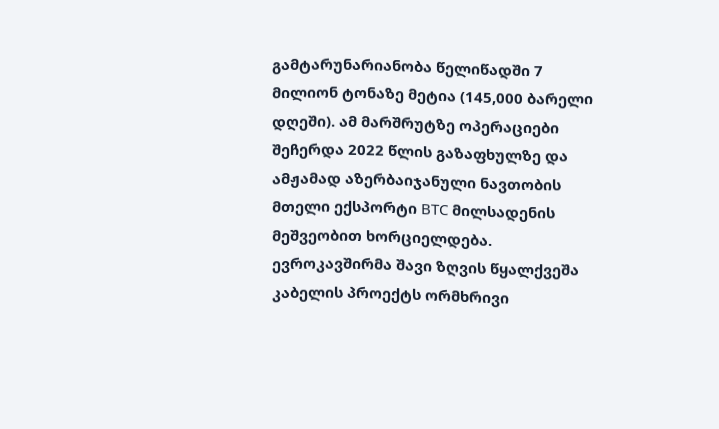გამტარუნარიანობა წელიწადში 7 მილიონ ტონაზე მეტია (145,000 ბარელი დღეში). ამ მარშრუტზე ოპერაციები შეჩერდა 2022 წლის გაზაფხულზე და ამჟამად აზერბაიჯანული ნავთობის მთელი ექსპორტი BTC მილსადენის მეშვეობით ხორციელდება.
ევროკავშირმა შავი ზღვის წყალქვეშა კაბელის პროექტს ორმხრივი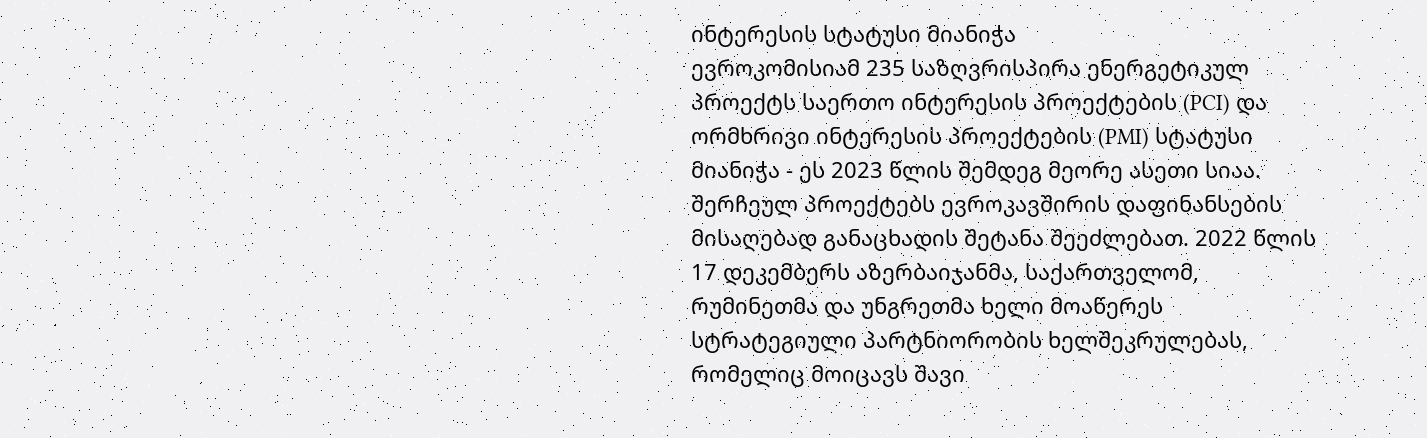ინტერესის სტატუსი მიანიჭა
ევროკომისიამ 235 საზღვრისპირა ენერგეტიკულ პროექტს საერთო ინტერესის პროექტების (PCI) და ორმხრივი ინტერესის პროექტების (PMI) სტატუსი მიანიჭა - ეს 2023 წლის შემდეგ მეორე ასეთი სიაა. შერჩეულ პროექტებს ევროკავშირის დაფინანსების მისაღებად განაცხადის შეტანა შეეძლებათ. 2022 წლის 17 დეკემბერს აზერბაიჯანმა, საქართველომ, რუმინეთმა და უნგრეთმა ხელი მოაწერეს სტრატეგიული პარტნიორობის ხელშეკრულებას, რომელიც მოიცავს შავი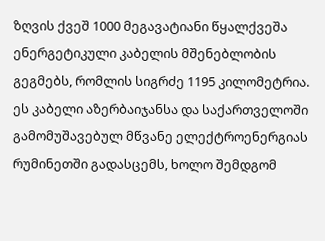ზღვის ქვეშ 1000 მეგავატიანი წყალქვეშა ენერგეტიკული კაბელის მშენებლობის გეგმებს, რომლის სიგრძე 1195 კილომეტრია. ეს კაბელი აზერბაიჯანსა და საქართველოში გამომუშავებულ მწვანე ელექტროენერგიას რუმინეთში გადასცემს, ხოლო შემდგომ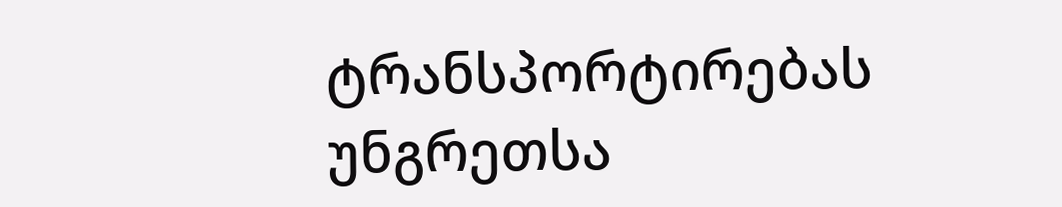ტრანსპორტირებას უნგრეთსა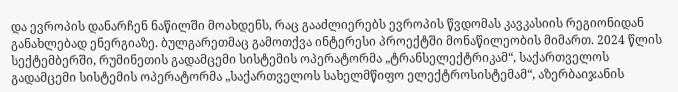და ევროპის დანარჩენ ნაწილში მოახდენს, რაც გააძლიერებს ევროპის წვდომას კავკასიის რეგიონიდან განახლებად ენერგიაზე. ბულგარეთმაც გამოთქვა ინტერესი პროექტში მონაწილეობის მიმართ. 2024 წლის სექტემბერში, რუმინეთის გადამცემი სისტემის ოპერატორმა „ტრანსელექტრიკამ“, საქართველოს გადამცემი სისტემის ოპერატორმა „საქართველოს სახელმწიფო ელექტროსისტემამ“, აზერბაიჯანის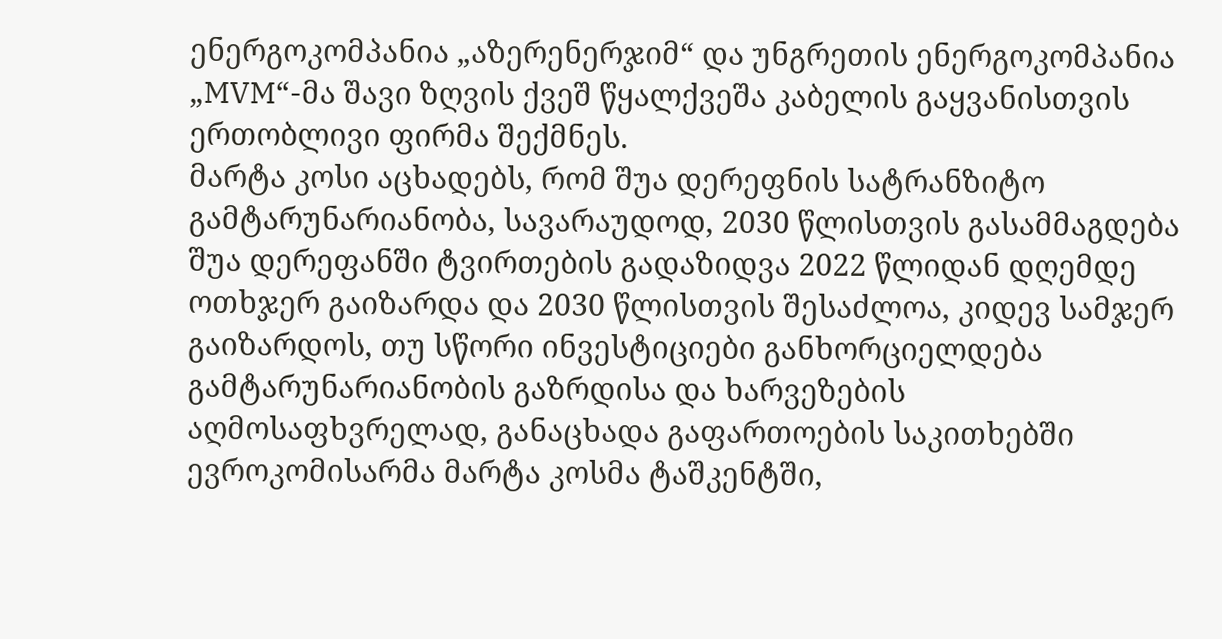ენერგოკომპანია „აზერენერჯიმ“ და უნგრეთის ენერგოკომპანია „MVM“-მა შავი ზღვის ქვეშ წყალქვეშა კაბელის გაყვანისთვის ერთობლივი ფირმა შექმნეს.
მარტა კოსი აცხადებს, რომ შუა დერეფნის სატრანზიტო გამტარუნარიანობა, სავარაუდოდ, 2030 წლისთვის გასამმაგდება
შუა დერეფანში ტვირთების გადაზიდვა 2022 წლიდან დღემდე ოთხჯერ გაიზარდა და 2030 წლისთვის შესაძლოა, კიდევ სამჯერ გაიზარდოს, თუ სწორი ინვესტიციები განხორციელდება გამტარუნარიანობის გაზრდისა და ხარვეზების აღმოსაფხვრელად, განაცხადა გაფართოების საკითხებში ევროკომისარმა მარტა კოსმა ტაშკენტში,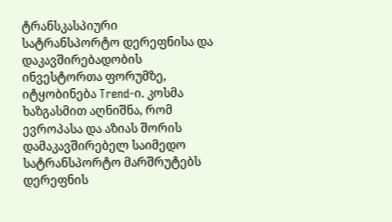ტრანსკასპიური სატრანსპორტო დერეფნისა და დაკავშირებადობის ინვესტორთა ფორუმზე, იტყობინება Trend-ი. კოსმა ხაზგასმით აღნიშნა, რომ ევროპასა და აზიას შორის დამაკავშირებელ საიმედო სატრანსპორტო მარშრუტებს დერეფნის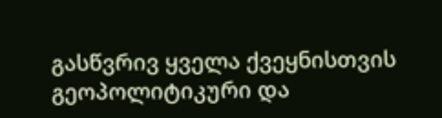გასწვრივ ყველა ქვეყნისთვის გეოპოლიტიკური და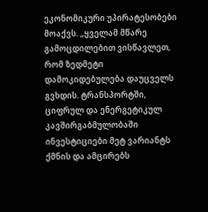ეკონომიკური უპირატესობები მოაქვს. „ყველამ მწარე გამოცდილებით ვისწავლეთ, რომ ზედმეტი დამოკიდებულება დაუცველს გვხდის. ტრანსპორტში, ციფრულ და ენერგეტიკულ კავშირგაბმულობაში ინვესტიციები მეტ ვარიანტს ქმნის და ამცირებს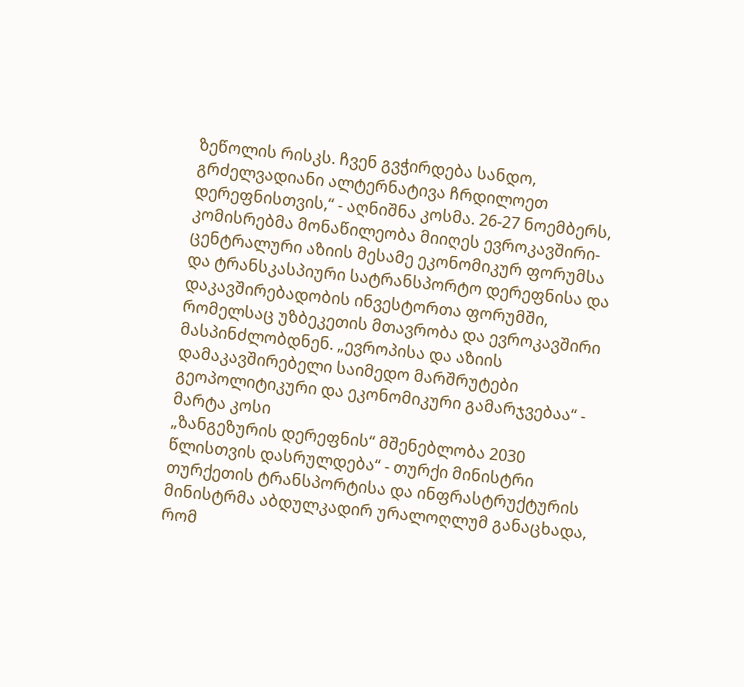ზეწოლის რისკს. ჩვენ გვჭირდება სანდო, გრძელვადიანი ალტერნატივა ჩრდილოეთ დერეფნისთვის,“ - აღნიშნა კოსმა. 26-27 ნოემბერს, კომისრებმა მონაწილეობა მიიღეს ევროკავშირი-ცენტრალური აზიის მესამე ეკონომიკურ ფორუმსა და ტრანსკასპიური სატრანსპორტო დერეფნისა და დაკავშირებადობის ინვესტორთა ფორუმში, რომელსაც უზბეკეთის მთავრობა და ევროკავშირი მასპინძლობდნენ. „ევროპისა და აზიის დამაკავშირებელი საიმედო მარშრუტები გეოპოლიტიკური და ეკონომიკური გამარჯვებაა“ - მარტა კოსი
„ზანგეზურის დერეფნის“ მშენებლობა 2030 წლისთვის დასრულდება“ - თურქი მინისტრი
თურქეთის ტრანსპორტისა და ინფრასტრუქტურის მინისტრმა აბდულკადირ ურალოღლუმ განაცხადა, რომ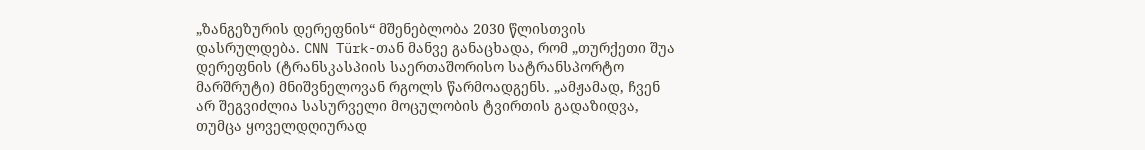„ზანგეზურის დერეფნის“ მშენებლობა 2030 წლისთვის დასრულდება. CNN Türk-თან მანვე განაცხადა, რომ „თურქეთი შუა დერეფნის (ტრანსკასპიის საერთაშორისო სატრანსპორტო მარშრუტი) მნიშვნელოვან რგოლს წარმოადგენს. „ამჟამად, ჩვენ არ შეგვიძლია სასურველი მოცულობის ტვირთის გადაზიდვა, თუმცა ყოველდღიურად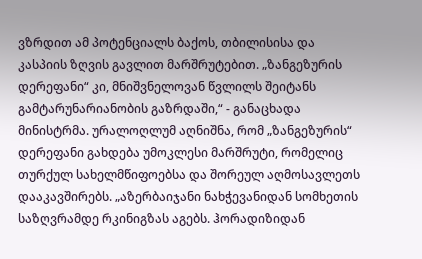ვზრდით ამ პოტენციალს ბაქოს, თბილისისა და კასპიის ზღვის გავლით მარშრუტებით. „ზანგეზურის დერეფანი“ კი, მნიშვნელოვან წვლილს შეიტანს გამტარუნარიანობის გაზრდაში,“ - განაცხადა მინისტრმა. ურალოღლუმ აღნიშნა, რომ „ზანგეზურის“ დერეფანი გახდება უმოკლესი მარშრუტი, რომელიც თურქულ სახელმწიფოებსა და შორეულ აღმოსავლეთს დააკავშირებს. „აზერბაიჯანი ნახჭევანიდან სომხეთის საზღვრამდე რკინიგზას აგებს. ჰორადიზიდან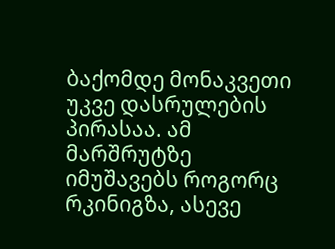ბაქომდე მონაკვეთი უკვე დასრულების პირასაა. ამ მარშრუტზე იმუშავებს როგორც რკინიგზა, ასევე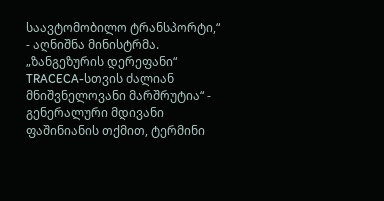საავტომობილო ტრანსპორტი,“ - აღნიშნა მინისტრმა. „ზანგეზურის დერეფანი“ TRACECA-სთვის ძალიან მნიშვნელოვანი მარშრუტია“ - გენერალური მდივანი ფაშინიანის თქმით, ტერმინი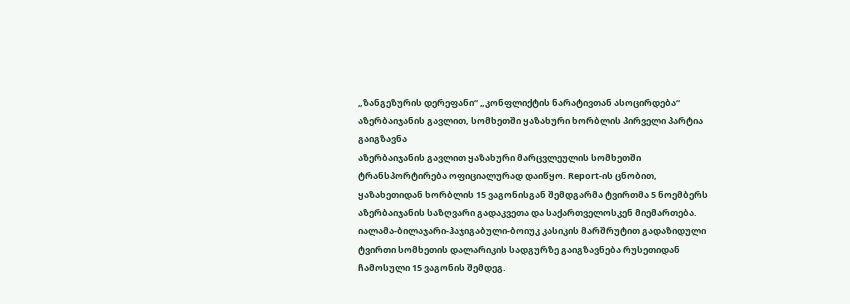„ზანგეზურის დერეფანი“ „კონფლიქტის ნარატივთან ასოცირდება“
აზერბაიჯანის გავლით, სომხეთში ყაზახური ხორბლის პირველი პარტია გაიგზავნა
აზერბაიჯანის გავლით ყაზახური მარცვლეულის სომხეთში ტრანსპორტირება ოფიციალურად დაიწყო. Report-ის ცნობით, ყაზახეთიდან ხორბლის 15 ვაგონისგან შემდგარმა ტვირთმა 5 ნოემბერს აზერბაიჯანის საზღვარი გადაკვეთა და საქართველოსკენ მიემართება. იალამა-ბილაჯარი-ჰაჯიგაბული-ბოიუკ კასიკის მარშრუტით გადაზიდული ტვირთი სომხეთის დალარიკის სადგურზე გაიგზავნება რუსეთიდან ჩამოსული 15 ვაგონის შემდეგ.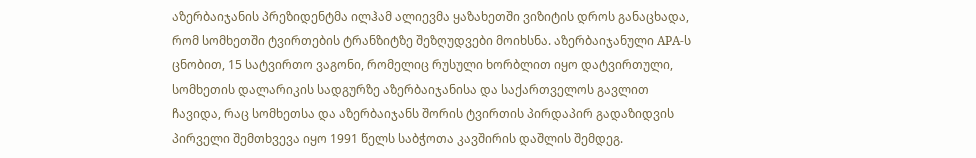აზერბაიჯანის პრეზიდენტმა ილჰამ ალიევმა ყაზახეთში ვიზიტის დროს განაცხადა, რომ სომხეთში ტვირთების ტრანზიტზე შეზღუდვები მოიხსნა. აზერბაიჯანული APA-ს ცნობით, 15 სატვირთო ვაგონი, რომელიც რუსული ხორბლით იყო დატვირთული, სომხეთის დალარიკის სადგურზე აზერბაიჯანისა და საქართველოს გავლით ჩავიდა, რაც სომხეთსა და აზერბაიჯანს შორის ტვირთის პირდაპირ გადაზიდვის პირველი შემთხვევა იყო 1991 წელს საბჭოთა კავშირის დაშლის შემდეგ.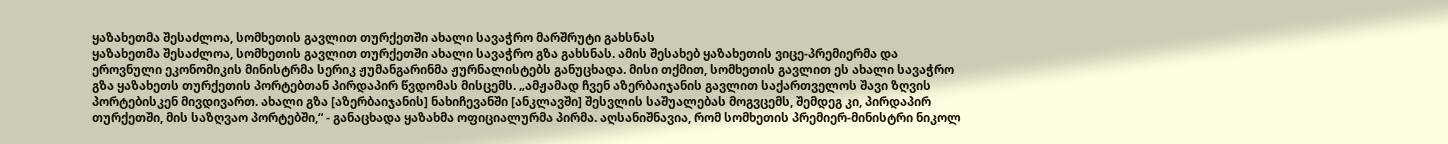ყაზახეთმა შესაძლოა, სომხეთის გავლით თურქეთში ახალი სავაჭრო მარშრუტი გახსნას
ყაზახეთმა შესაძლოა, სომხეთის გავლით თურქეთში ახალი სავაჭრო გზა გახსნას. ამის შესახებ ყაზახეთის ვიცე-პრემიერმა და ეროვნული ეკონომიკის მინისტრმა სერიკ ჟუმანგარინმა ჟურნალისტებს განუცხადა. მისი თქმით, სომხეთის გავლით ეს ახალი სავაჭრო გზა ყაზახეთს თურქეთის პორტებთან პირდაპირ წვდომას მისცემს. „ამჟამად ჩვენ აზერბაიჯანის გავლით საქართველოს შავი ზღვის პორტებისკენ მივდივართ. ახალი გზა [აზერბაიჯანის] ნახიჩევანში [ანკლავში] შესვლის საშუალებას მოგვცემს, შემდეგ კი, პირდაპირ თურქეთში, მის საზღვაო პორტებში,“ - განაცხადა ყაზახმა ოფიციალურმა პირმა. აღსანიშნავია, რომ სომხეთის პრემიერ-მინისტრი ნიკოლ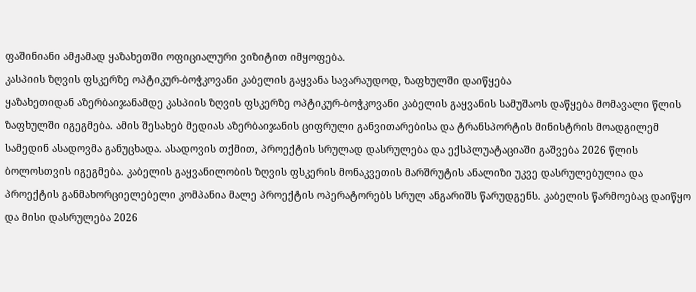ფაშინიანი ამჟამად ყაზახეთში ოფიციალური ვიზიტით იმყოფება.
კასპიის ზღვის ფსკერზე ოპტიკურ-ბოჭკოვანი კაბელის გაყვანა სავარაუდოდ, ზაფხულში დაიწყება
ყაზახეთიდან აზერბაიჯანამდე კასპიის ზღვის ფსკერზე ოპტიკურ-ბოჭკოვანი კაბელის გაყვანის სამუშაოს დაწყება მომავალი წლის ზაფხულში იგეგმება. ამის შესახებ მედიას აზერბაიჯანის ციფრული განვითარებისა და ტრანსპორტის მინისტრის მოადგილემ სამედინ ასადოვმა განუცხადა. ასადოვის თქმით, პროექტის სრულად დასრულება და ექსპლუატაციაში გაშვება 2026 წლის ბოლოსთვის იგეგმება. კაბელის გაყვანილობის ზღვის ფსკერის მონაკვეთის მარშრუტის ანალიზი უკვე დასრულებულია და პროექტის განმახორციელებელი კომპანია მალე პროექტის ოპერატორებს სრულ ანგარიშს წარუდგენს. კაბელის წარმოებაც დაიწყო და მისი დასრულება 2026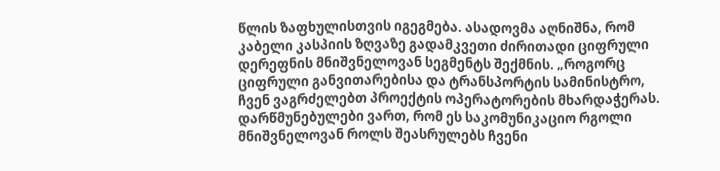წლის ზაფხულისთვის იგეგმება. ასადოვმა აღნიშნა, რომ კაბელი კასპიის ზღვაზე გადამკვეთი ძირითადი ციფრული დერეფნის მნიშვნელოვან სეგმენტს შექმნის. „როგორც ციფრული განვითარებისა და ტრანსპორტის სამინისტრო, ჩვენ ვაგრძელებთ პროექტის ოპერატორების მხარდაჭერას. დარწმუნებულები ვართ, რომ ეს საკომუნიკაციო რგოლი მნიშვნელოვან როლს შეასრულებს ჩვენი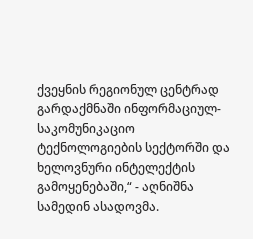ქვეყნის რეგიონულ ცენტრად გარდაქმნაში ინფორმაციულ-საკომუნიკაციო ტექნოლოგიების სექტორში და ხელოვნური ინტელექტის გამოყენებაში,“ - აღნიშნა სამედინ ასადოვმა.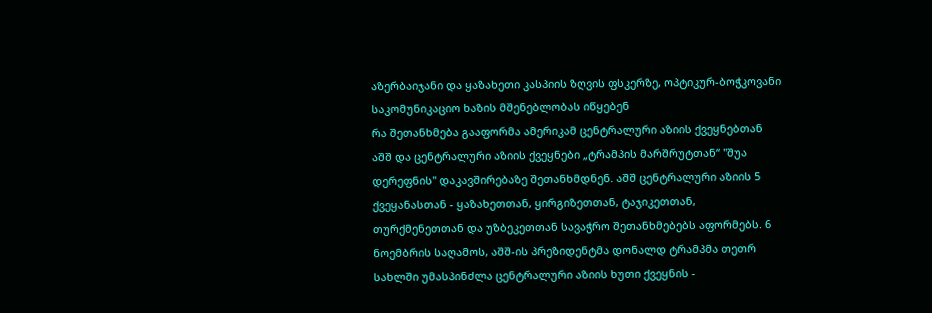აზერბაიჯანი და ყაზახეთი კასპიის ზღვის ფსკერზე, ოპტიკურ-ბოჭკოვანი საკომუნიკაციო ხაზის მშენებლობას იწყებენ
რა შეთანხმება გააფორმა ამერიკამ ცენტრალური აზიის ქვეყნებთან
აშშ და ცენტრალური აზიის ქვეყნები „ტრამპის მარშრუტთან“ "შუა დერეფნის" დაკავშირებაზე შეთანხმდნენ. აშშ ცენტრალური აზიის 5 ქვეყანასთან - ყაზახეთთან, ყირგიზეთთან, ტაჯიკეთთან, თურქმენეთთან და უზბეკეთთან სავაჭრო შეთანხმებებს აფორმებს. 6 ნოემბრის საღამოს, აშშ-ის პრეზიდენტმა დონალდ ტრამპმა თეთრ სახლში უმასპინძლა ცენტრალური აზიის ხუთი ქვეყნის -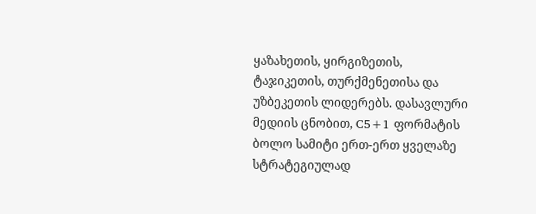ყაზახეთის, ყირგიზეთის, ტაჯიკეთის, თურქმენეთისა და უზბეკეთის ლიდერებს. დასავლური მედიის ცნობით, C5+1 ფორმატის ბოლო სამიტი ერთ-ერთ ყველაზე სტრატეგიულად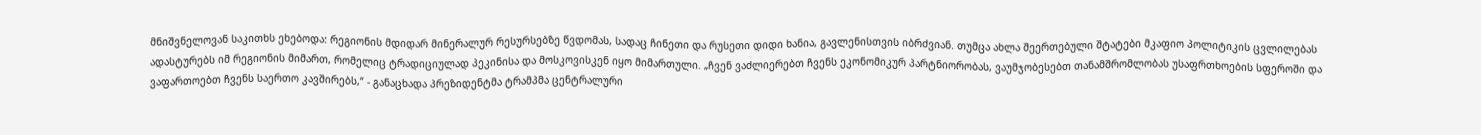მნიშვნელოვან საკითხს ეხებოდა: რეგიონის მდიდარ მინერალურ რესურსებზე წვდომას, სადაც ჩინეთი და რუსეთი დიდი ხანია, გავლენისთვის იბრძვიან. თუმცა ახლა შეერთებული შტატები მკაფიო პოლიტიკის ცვლილებას ადასტურებს იმ რეგიონის მიმართ, რომელიც ტრადიციულად პეკინისა და მოსკოვისკენ იყო მიმართული. „ჩვენ ვაძლიერებთ ჩვენს ეკონომიკურ პარტნიორობას, ვაუმჯობესებთ თანამშრომლობას უსაფრთხოების სფეროში და ვაფართოებთ ჩვენს საერთო კავშირებს,“ - განაცხადა პრეზიდენტმა ტრამპმა ცენტრალური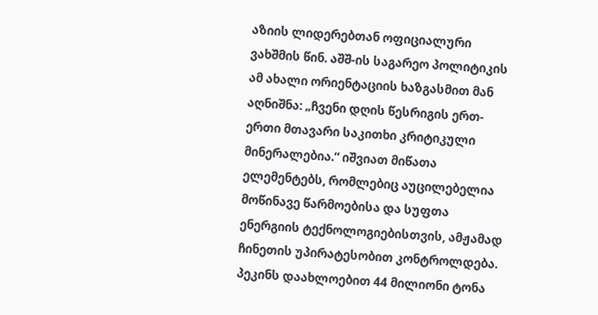აზიის ლიდერებთან ოფიციალური ვახშმის წინ. აშშ-ის საგარეო პოლიტიკის ამ ახალი ორიენტაციის ხაზგასმით მან აღნიშნა: „ჩვენი დღის წესრიგის ერთ-ერთი მთავარი საკითხი კრიტიკული მინერალებია.“ იშვიათ მიწათა ელემენტებს, რომლებიც აუცილებელია მოწინავე წარმოებისა და სუფთა ენერგიის ტექნოლოგიებისთვის, ამჟამად ჩინეთის უპირატესობით კონტროლდება. პეკინს დაახლოებით 44 მილიონი ტონა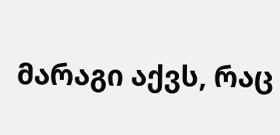მარაგი აქვს, რაც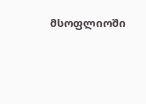მსოფლიოში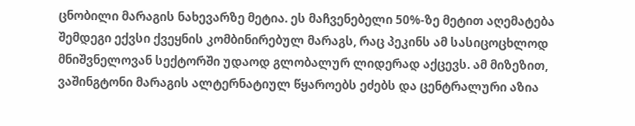ცნობილი მარაგის ნახევარზე მეტია. ეს მაჩვენებელი 50%-ზე მეტით აღემატება შემდეგი ექვსი ქვეყნის კომბინირებულ მარაგს, რაც პეკინს ამ სასიცოცხლოდ მნიშვნელოვან სექტორში უდაოდ გლობალურ ლიდერად აქცევს. ამ მიზეზით, ვაშინგტონი მარაგის ალტერნატიულ წყაროებს ეძებს და ცენტრალური აზია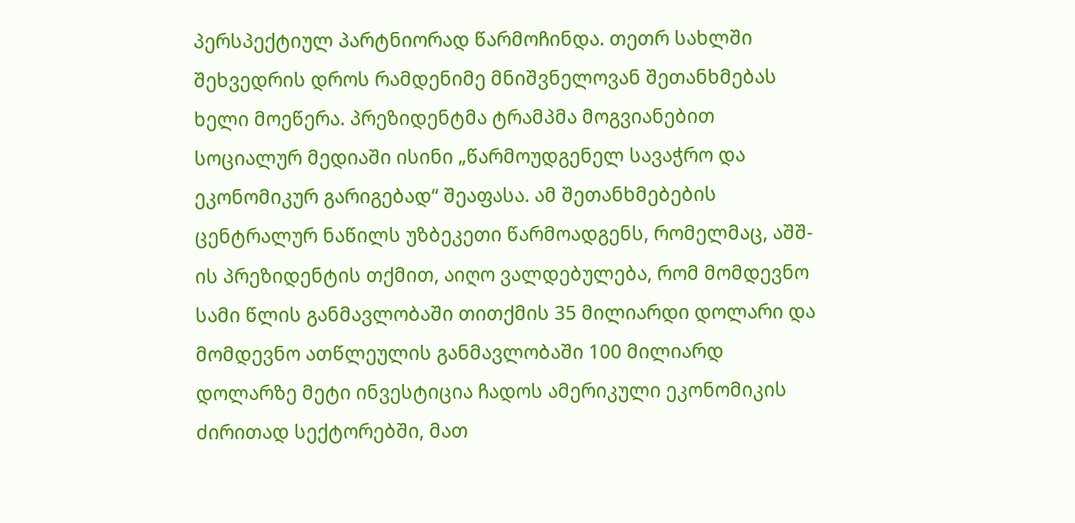პერსპექტიულ პარტნიორად წარმოჩინდა. თეთრ სახლში შეხვედრის დროს რამდენიმე მნიშვნელოვან შეთანხმებას ხელი მოეწერა. პრეზიდენტმა ტრამპმა მოგვიანებით სოციალურ მედიაში ისინი „წარმოუდგენელ სავაჭრო და ეკონომიკურ გარიგებად“ შეაფასა. ამ შეთანხმებების ცენტრალურ ნაწილს უზბეკეთი წარმოადგენს, რომელმაც, აშშ-ის პრეზიდენტის თქმით, აიღო ვალდებულება, რომ მომდევნო სამი წლის განმავლობაში თითქმის 35 მილიარდი დოლარი და მომდევნო ათწლეულის განმავლობაში 100 მილიარდ დოლარზე მეტი ინვესტიცია ჩადოს ამერიკული ეკონომიკის ძირითად სექტორებში, მათ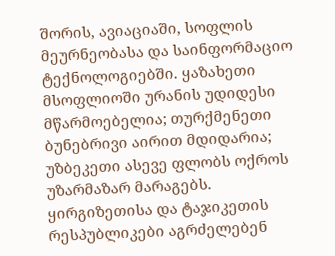შორის, ავიაციაში, სოფლის მეურნეობასა და საინფორმაციო ტექნოლოგიებში. ყაზახეთი მსოფლიოში ურანის უდიდესი მწარმოებელია; თურქმენეთი ბუნებრივი აირით მდიდარია; უზბეკეთი ასევე ფლობს ოქროს უზარმაზარ მარაგებს. ყირგიზეთისა და ტაჯიკეთის რესპუბლიკები აგრძელებენ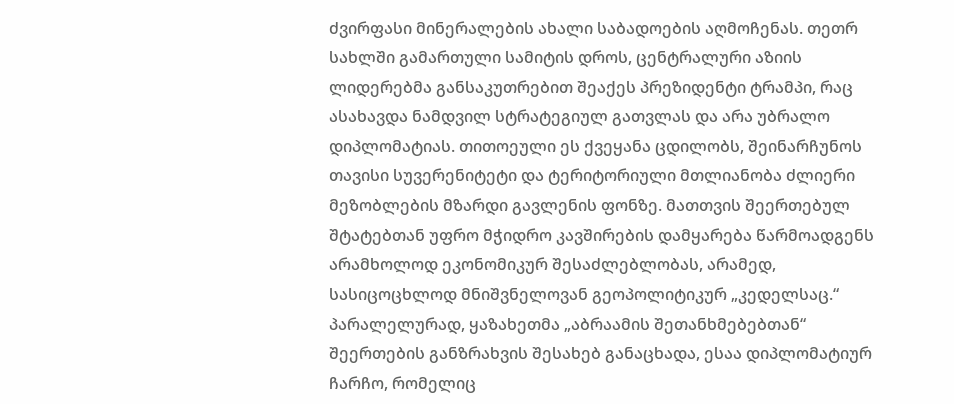ძვირფასი მინერალების ახალი საბადოების აღმოჩენას. თეთრ სახლში გამართული სამიტის დროს, ცენტრალური აზიის ლიდერებმა განსაკუთრებით შეაქეს პრეზიდენტი ტრამპი, რაც ასახავდა ნამდვილ სტრატეგიულ გათვლას და არა უბრალო დიპლომატიას. თითოეული ეს ქვეყანა ცდილობს, შეინარჩუნოს თავისი სუვერენიტეტი და ტერიტორიული მთლიანობა ძლიერი მეზობლების მზარდი გავლენის ფონზე. მათთვის შეერთებულ შტატებთან უფრო მჭიდრო კავშირების დამყარება წარმოადგენს არამხოლოდ ეკონომიკურ შესაძლებლობას, არამედ, სასიცოცხლოდ მნიშვნელოვან გეოპოლიტიკურ „კედელსაც.“ პარალელურად, ყაზახეთმა „აბრაამის შეთანხმებებთან“ შეერთების განზრახვის შესახებ განაცხადა, ესაა დიპლომატიურ ჩარჩო, რომელიც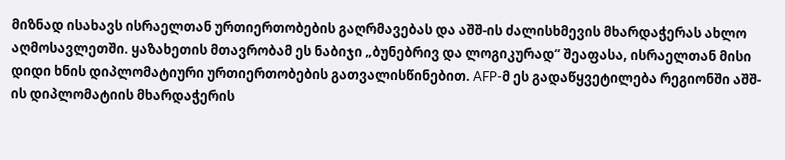მიზნად ისახავს ისრაელთან ურთიერთობების გაღრმავებას და აშშ-ის ძალისხმევის მხარდაჭერას ახლო აღმოსავლეთში. ყაზახეთის მთავრობამ ეს ნაბიჯი „ბუნებრივ და ლოგიკურად“ შეაფასა, ისრაელთან მისი დიდი ხნის დიპლომატიური ურთიერთობების გათვალისწინებით. AFP-მ ეს გადაწყვეტილება რეგიონში აშშ-ის დიპლომატიის მხარდაჭერის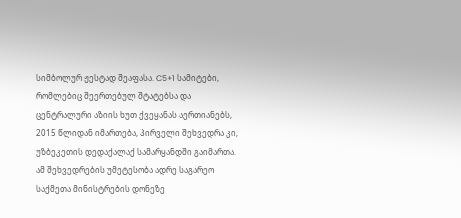სიმბოლურ ჟესტად შეაფასა. C5+1 სამიტები, რომლებიც შეერთებულ შტატებსა და ცენტრალური აზიის ხუთ ქვეყანას აერთიანებს, 2015 წლიდან იმართება, პირველი შეხვედრა კი, უზბეკეთის დედაქალაქ სამარყანდში გაიმართა. ამ შეხვედრების უმეტესობა ადრე საგარეო საქმეთა მინისტრების დონეზე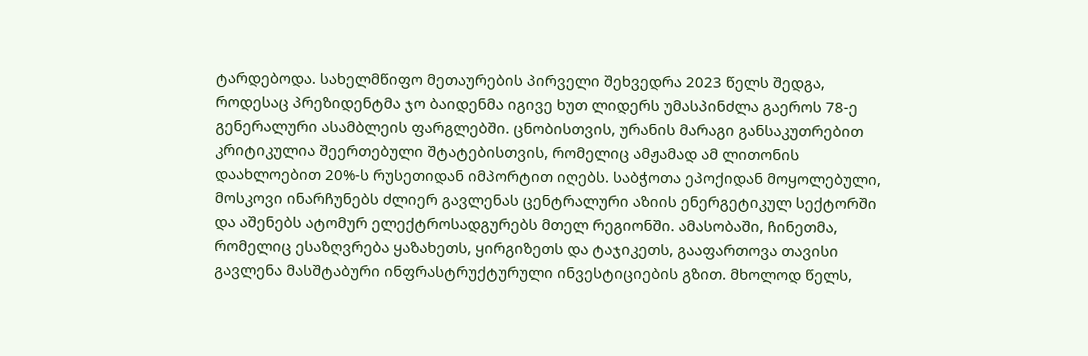ტარდებოდა. სახელმწიფო მეთაურების პირველი შეხვედრა 2023 წელს შედგა, როდესაც პრეზიდენტმა ჯო ბაიდენმა იგივე ხუთ ლიდერს უმასპინძლა გაეროს 78-ე გენერალური ასამბლეის ფარგლებში. ცნობისთვის, ურანის მარაგი განსაკუთრებით კრიტიკულია შეერთებული შტატებისთვის, რომელიც ამჟამად ამ ლითონის დაახლოებით 20%-ს რუსეთიდან იმპორტით იღებს. საბჭოთა ეპოქიდან მოყოლებული, მოსკოვი ინარჩუნებს ძლიერ გავლენას ცენტრალური აზიის ენერგეტიკულ სექტორში და აშენებს ატომურ ელექტროსადგურებს მთელ რეგიონში. ამასობაში, ჩინეთმა, რომელიც ესაზღვრება ყაზახეთს, ყირგიზეთს და ტაჯიკეთს, გააფართოვა თავისი გავლენა მასშტაბური ინფრასტრუქტურული ინვესტიციების გზით. მხოლოდ წელს,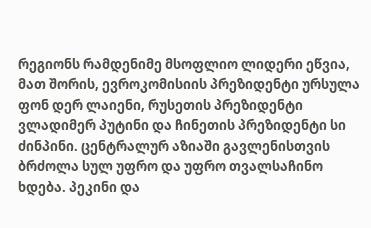რეგიონს რამდენიმე მსოფლიო ლიდერი ეწვია, მათ შორის, ევროკომისიის პრეზიდენტი ურსულა ფონ დერ ლაიენი, რუსეთის პრეზიდენტი ვლადიმერ პუტინი და ჩინეთის პრეზიდენტი სი ძინპინი. ცენტრალურ აზიაში გავლენისთვის ბრძოლა სულ უფრო და უფრო თვალსაჩინო ხდება. პეკინი და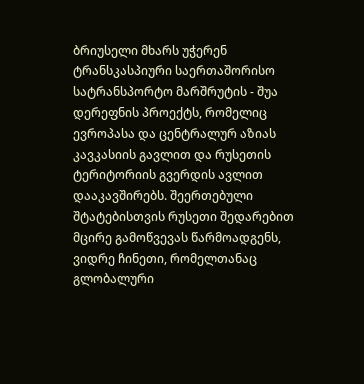ბრიუსელი მხარს უჭერენ ტრანსკასპიური საერთაშორისო სატრანსპორტო მარშრუტის - შუა დერეფნის პროექტს, რომელიც ევროპასა და ცენტრალურ აზიას კავკასიის გავლით და რუსეთის ტერიტორიის გვერდის ავლით დააკავშირებს. შეერთებული შტატებისთვის რუსეთი შედარებით მცირე გამოწვევას წარმოადგენს, ვიდრე ჩინეთი, რომელთანაც გლობალური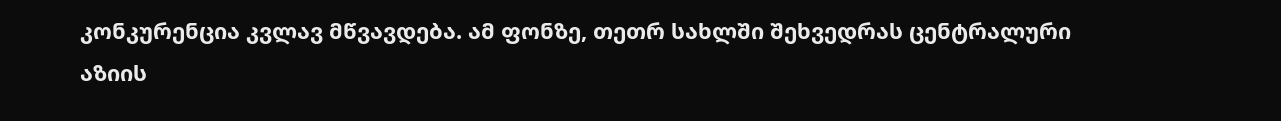კონკურენცია კვლავ მწვავდება. ამ ფონზე, თეთრ სახლში შეხვედრას ცენტრალური აზიის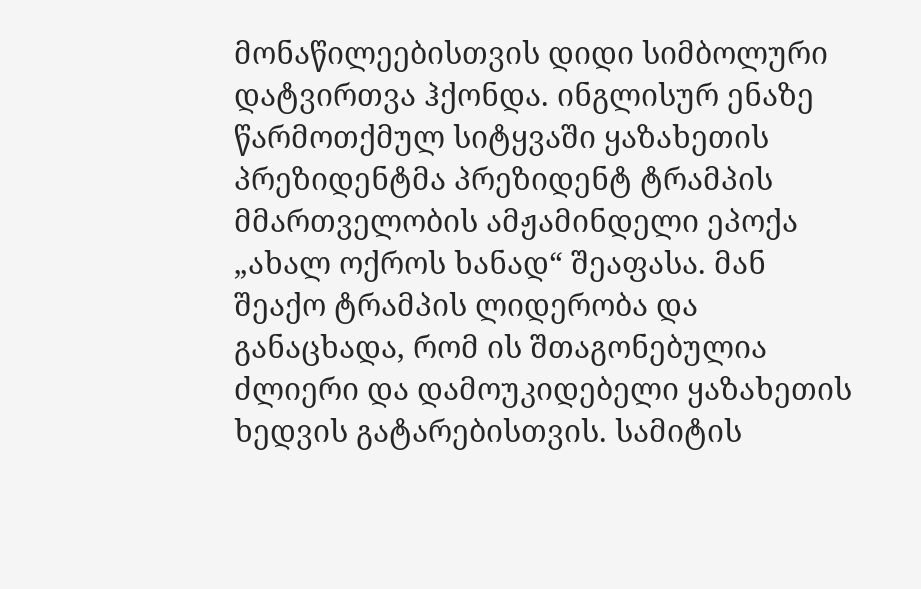მონაწილეებისთვის დიდი სიმბოლური დატვირთვა ჰქონდა. ინგლისურ ენაზე წარმოთქმულ სიტყვაში ყაზახეთის პრეზიდენტმა პრეზიდენტ ტრამპის მმართველობის ამჟამინდელი ეპოქა „ახალ ოქროს ხანად“ შეაფასა. მან შეაქო ტრამპის ლიდერობა და განაცხადა, რომ ის შთაგონებულია ძლიერი და დამოუკიდებელი ყაზახეთის ხედვის გატარებისთვის. სამიტის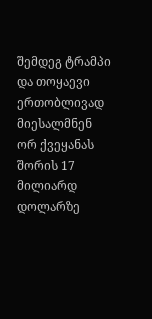შემდეგ ტრამპი და თოყაევი ერთობლივად მიესალმნენ ორ ქვეყანას შორის 17 მილიარდ დოლარზე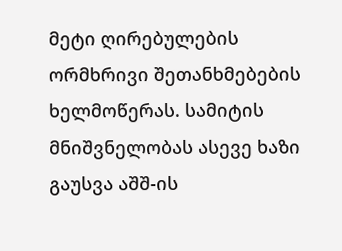მეტი ღირებულების ორმხრივი შეთანხმებების ხელმოწერას. სამიტის მნიშვნელობას ასევე ხაზი გაუსვა აშშ-ის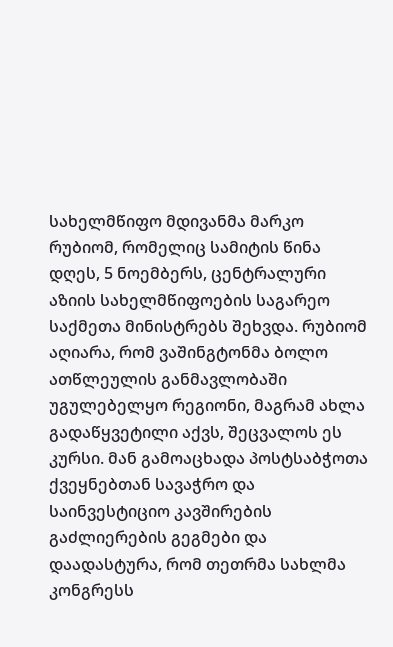სახელმწიფო მდივანმა მარკო რუბიომ, რომელიც სამიტის წინა დღეს, 5 ნოემბერს, ცენტრალური აზიის სახელმწიფოების საგარეო საქმეთა მინისტრებს შეხვდა. რუბიომ აღიარა, რომ ვაშინგტონმა ბოლო ათწლეულის განმავლობაში უგულებელყო რეგიონი, მაგრამ ახლა გადაწყვეტილი აქვს, შეცვალოს ეს კურსი. მან გამოაცხადა პოსტსაბჭოთა ქვეყნებთან სავაჭრო და საინვესტიციო კავშირების გაძლიერების გეგმები და დაადასტურა, რომ თეთრმა სახლმა კონგრესს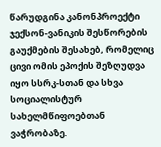წარუდგინა კანონპროექტი ჯექსონ-ვანიკის შესწორების გაუქმების შესახებ, რომელიც ცივი ომის ეპოქის შეზღუდვა იყო სსრკ-სთან და სხვა სოციალისტურ სახელმწიფოებთან ვაჭრობაზე.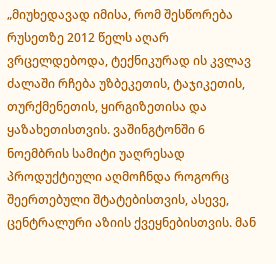„მიუხედავად იმისა, რომ შესწორება რუსეთზე 2012 წელს აღარ ვრცელდებოდა, ტექნიკურად ის კვლავ ძალაში რჩება უზბეკეთის, ტაჯიკეთის, თურქმენეთის, ყირგიზეთისა და ყაზახეთისთვის. ვაშინგტონში 6 ნოემბრის სამიტი უაღრესად პროდუქტიული აღმოჩნდა როგორც შეერთებული შტატებისთვის, ასევე, ცენტრალური აზიის ქვეყნებისთვის. მან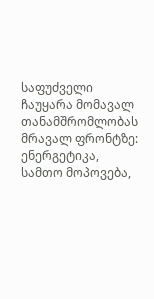საფუძველი ჩაუყარა მომავალ თანამშრომლობას მრავალ ფრონტზე: ენერგეტიკა, სამთო მოპოვება,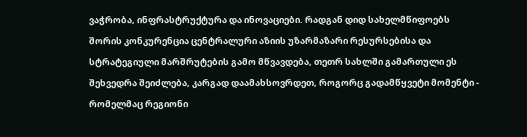ვაჭრობა, ინფრასტრუქტურა და ინოვაციები. რადგან დიდ სახელმწიფოებს შორის კონკურენცია ცენტრალური აზიის უზარმაზარი რესურსებისა და სტრატეგიული მარშრუტების გამო მწვავდება, თეთრ სახლში გამართული ეს შეხვედრა შეიძლება, კარგად დაამახსოვრდეთ, როგორც გადამწყვეტი მომენტი - რომელმაც რეგიონი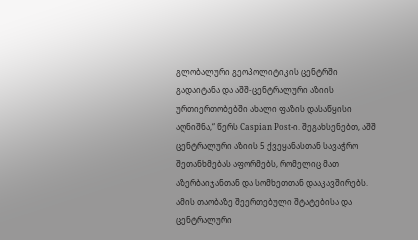გლობალური გეოპოლიტიკის ცენტრში გადაიტანა და აშშ-ცენტრალური აზიის ურთიერთობებში ახალი ფაზის დასაწყისი აღნიშნა,“ წერს Caspian Post-ი. შეგახსენებთ, აშშ ცენტრალური აზიის 5 ქვეყანასთან სავაჭრო შეთანხმებას აფორმებს, რომელიც მათ აზერბაიჯანთან და სომხეთთან დააკავშირებს. ამის თაობაზე შეერთებული შტატებისა და ცენტრალური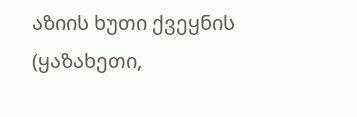აზიის ხუთი ქვეყნის (ყაზახეთი,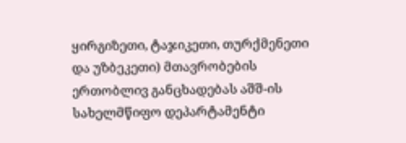ყირგიზეთი, ტაჯიკეთი, თურქმენეთი და უზბეკეთი) მთავრობების ერთობლივ განცხადებას აშშ-ის სახელმწიფო დეპარტამენტი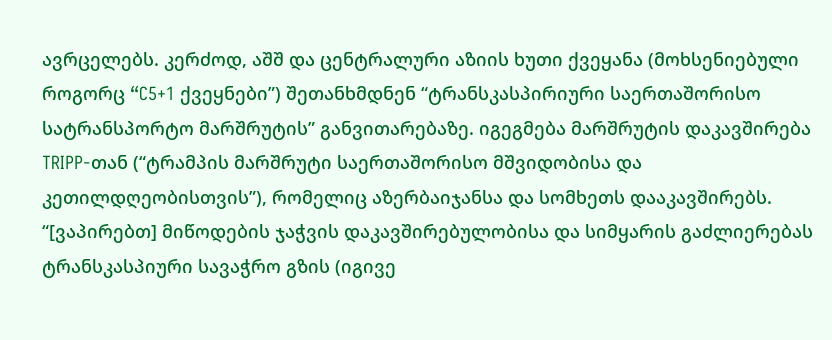ავრცელებს. კერძოდ, აშშ და ცენტრალური აზიის ხუთი ქვეყანა (მოხსენიებული როგორც “C5+1 ქვეყნები”) შეთანხმდნენ “ტრანსკასპირიური საერთაშორისო სატრანსპორტო მარშრუტის” განვითარებაზე. იგეგმება მარშრუტის დაკავშირება TRIPP-თან (“ტრამპის მარშრუტი საერთაშორისო მშვიდობისა და კეთილდღეობისთვის”), რომელიც აზერბაიჯანსა და სომხეთს დააკავშირებს. “[ვაპირებთ] მიწოდების ჯაჭვის დაკავშირებულობისა და სიმყარის გაძლიერებას ტრანსკასპიური სავაჭრო გზის (იგივე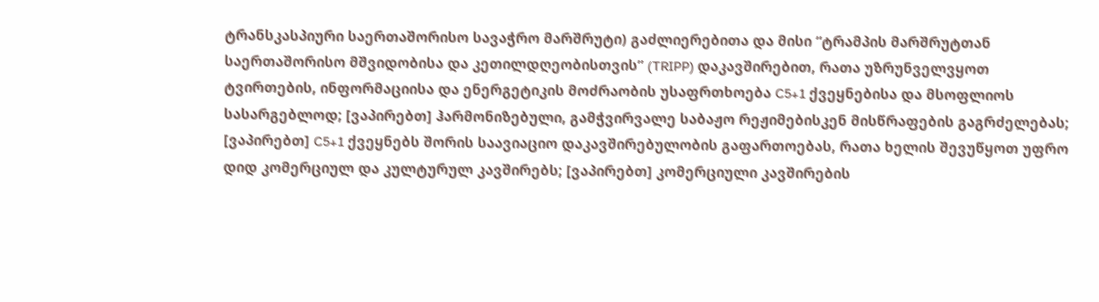ტრანსკასპიური საერთაშორისო სავაჭრო მარშრუტი) გაძლიერებითა და მისი “ტრამპის მარშრუტთან საერთაშორისო მშვიდობისა და კეთილდღეობისთვის” (TRIPP) დაკავშირებით, რათა უზრუნველვყოთ ტვირთების, ინფორმაციისა და ენერგეტიკის მოძრაობის უსაფრთხოება C5+1 ქვეყნებისა და მსოფლიოს სასარგებლოდ; [ვაპირებთ] ჰარმონიზებული, გამჭვირვალე საბაჟო რეჟიმებისკენ მისწრაფების გაგრძელებას; [ვაპირებთ] C5+1 ქვეყნებს შორის საავიაციო დაკავშირებულობის გაფართოებას, რათა ხელის შევუწყოთ უფრო დიდ კომერციულ და კულტურულ კავშირებს; [ვაპირებთ] კომერციული კავშირების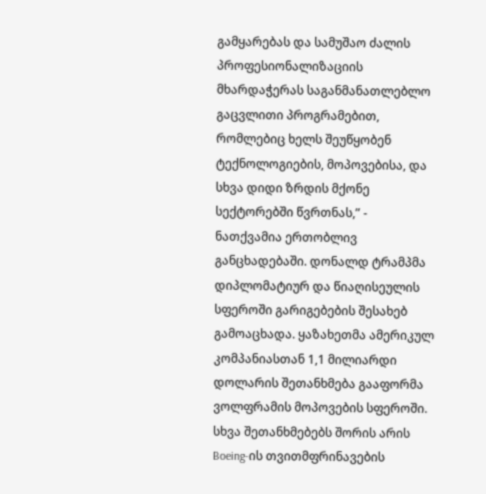გამყარებას და სამუშაო ძალის პროფესიონალიზაციის მხარდაჭერას საგანმანათლებლო გაცვლითი პროგრამებით, რომლებიც ხელს შეუწყობენ ტექნოლოგიების, მოპოვებისა, და სხვა დიდი ზრდის მქონე სექტორებში წვრთნას,” - ნათქვამია ერთობლივ განცხადებაში. დონალდ ტრამპმა დიპლომატიურ და წიაღისეულის სფეროში გარიგებების შესახებ გამოაცხადა. ყაზახეთმა ამერიკულ კომპანიასთან 1,1 მილიარდი დოლარის შეთანხმება გააფორმა ვოლფრამის მოპოვების სფეროში. სხვა შეთანხმებებს შორის არის Boeing-ის თვითმფრინავების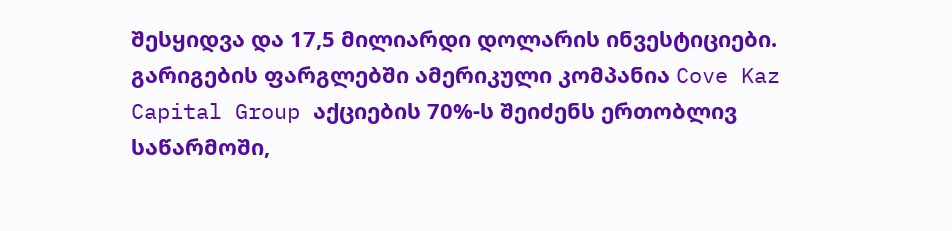შესყიდვა და 17,5 მილიარდი დოლარის ინვესტიციები. გარიგების ფარგლებში ამერიკული კომპანია Cove Kaz Capital Group აქციების 70%-ს შეიძენს ერთობლივ საწარმოში,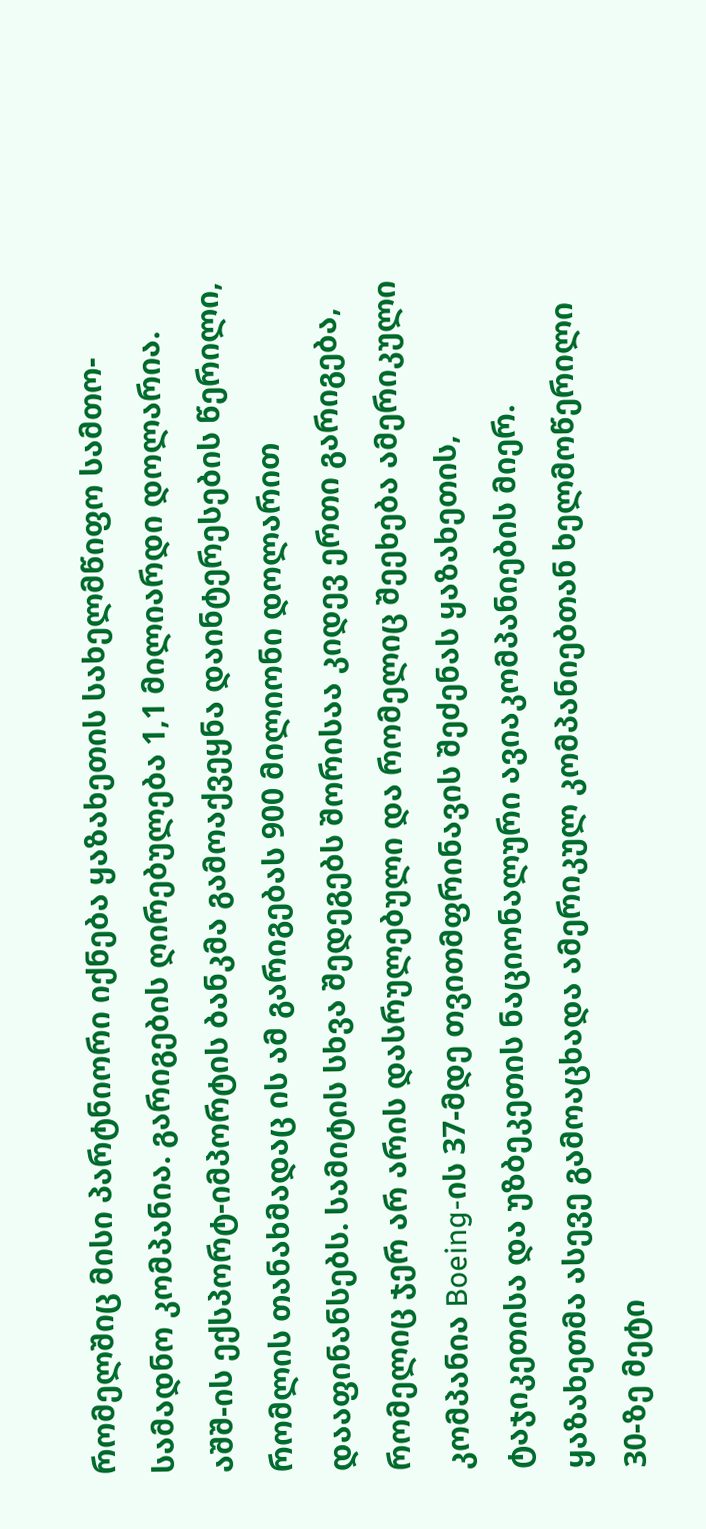რომელშიც მისი პარტნიორი იქნება ყაზახეთის სახელმწიფო სამთო-სამადნო კომპანია. გარიგების ღირებულება 1,1 მილიარდი დოლარია. აშშ-ის ექსპორტ-იმპორტის ბანკმა გამოაქვეყნა დაინტერესების წერილი, რომლის თანახმადაც ის ამ გარიგებას 900 მილიონი დოლარით დააფინანსებს. სამიტის სხვა შედეგებს შორისაა კიდევ ერთი გარიგება, რომელიც ჯერ არ არის დასრულებული და რომელიც შეეხება ამერიკული კომპანია Boeing-ის 37-მდე თვითმფრინავის შეძენას ყაზახეთის, ტაჯიკეთისა და უზბეკეთის ნაციონალური ავიაკომპანიების მიერ. ყაზახეთმა ასევე გამოაცხადა ამერიკულ კომპანიებთან ხელმოწერილი 30-ზე მეტი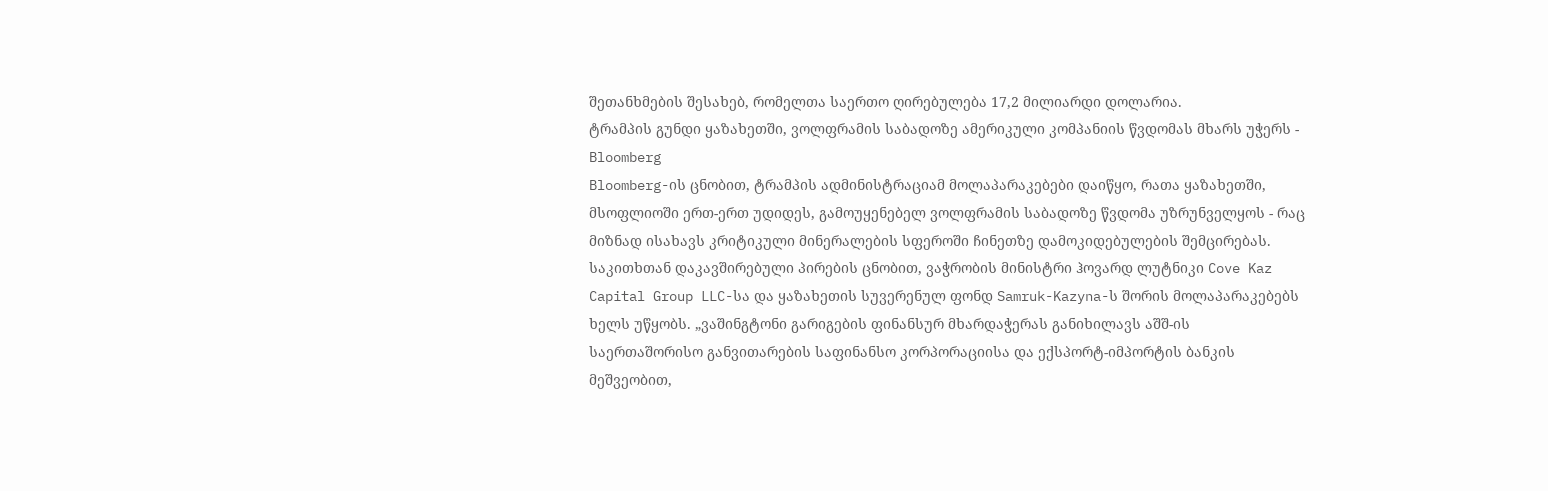შეთანხმების შესახებ, რომელთა საერთო ღირებულება 17,2 მილიარდი დოლარია.
ტრამპის გუნდი ყაზახეთში, ვოლფრამის საბადოზე ამერიკული კომპანიის წვდომას მხარს უჭერს - Bloomberg
Bloomberg-ის ცნობით, ტრამპის ადმინისტრაციამ მოლაპარაკებები დაიწყო, რათა ყაზახეთში, მსოფლიოში ერთ-ერთ უდიდეს, გამოუყენებელ ვოლფრამის საბადოზე წვდომა უზრუნველყოს - რაც მიზნად ისახავს კრიტიკული მინერალების სფეროში ჩინეთზე დამოკიდებულების შემცირებას. საკითხთან დაკავშირებული პირების ცნობით, ვაჭრობის მინისტრი ჰოვარდ ლუტნიკი Cove Kaz Capital Group LLC-სა და ყაზახეთის სუვერენულ ფონდ Samruk-Kazyna-ს შორის მოლაპარაკებებს ხელს უწყობს. „ვაშინგტონი გარიგების ფინანსურ მხარდაჭერას განიხილავს აშშ-ის საერთაშორისო განვითარების საფინანსო კორპორაციისა და ექსპორტ-იმპორტის ბანკის მეშვეობით,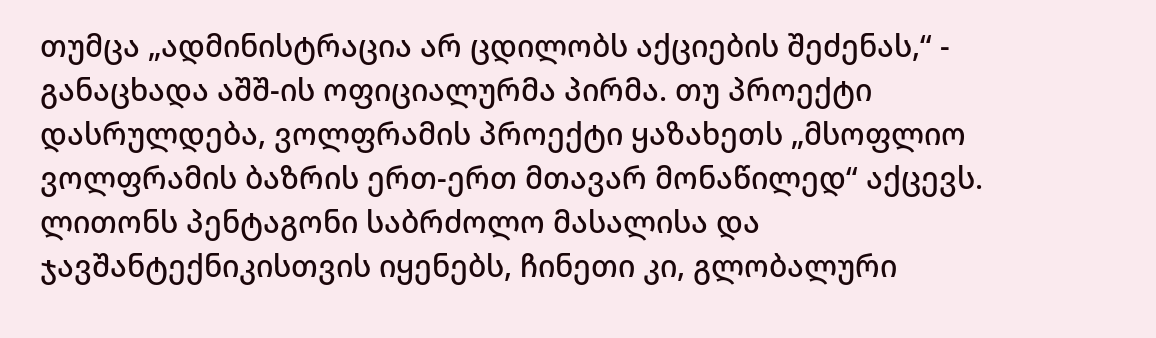თუმცა „ადმინისტრაცია არ ცდილობს აქციების შეძენას,“ - განაცხადა აშშ-ის ოფიციალურმა პირმა. თუ პროექტი დასრულდება, ვოლფრამის პროექტი ყაზახეთს „მსოფლიო ვოლფრამის ბაზრის ერთ-ერთ მთავარ მონაწილედ“ აქცევს. ლითონს პენტაგონი საბრძოლო მასალისა და ჯავშანტექნიკისთვის იყენებს, ჩინეთი კი, გლობალური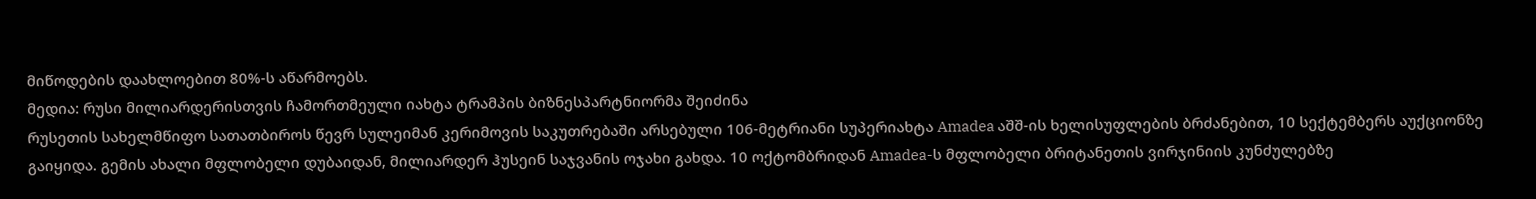მიწოდების დაახლოებით 80%-ს აწარმოებს.
მედია: რუსი მილიარდერისთვის ჩამორთმეული იახტა ტრამპის ბიზნესპარტნიორმა შეიძინა
რუსეთის სახელმწიფო სათათბიროს წევრ სულეიმან კერიმოვის საკუთრებაში არსებული 106-მეტრიანი სუპერიახტა Amadea აშშ-ის ხელისუფლების ბრძანებით, 10 სექტემბერს აუქციონზე გაიყიდა. გემის ახალი მფლობელი დუბაიდან, მილიარდერ ჰუსეინ საჯვანის ოჯახი გახდა. 10 ოქტომბრიდან Amadea-ს მფლობელი ბრიტანეთის ვირჯინიის კუნძულებზე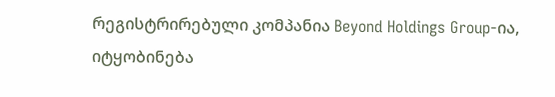რეგისტრირებული კომპანია Beyond Holdings Group-ია, იტყობინება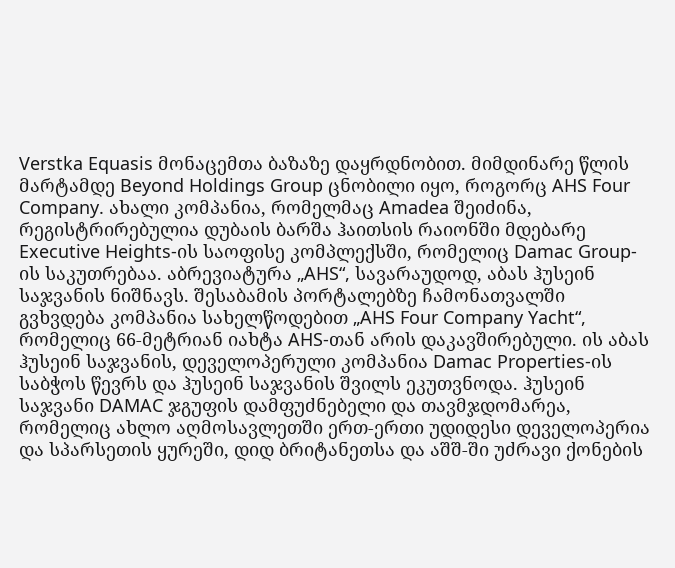Verstka Equasis მონაცემთა ბაზაზე დაყრდნობით. მიმდინარე წლის მარტამდე Beyond Holdings Group ცნობილი იყო, როგორც AHS Four Company. ახალი კომპანია, რომელმაც Amadea შეიძინა, რეგისტრირებულია დუბაის ბარშა ჰაითსის რაიონში მდებარე Executive Heights-ის საოფისე კომპლექსში, რომელიც Damac Group-ის საკუთრებაა. აბრევიატურა „AHS“, სავარაუდოდ, აბას ჰუსეინ საჯვანის ნიშნავს. შესაბამის პორტალებზე ჩამონათვალში გვხვდება კომპანია სახელწოდებით „AHS Four Company Yacht“, რომელიც 66-მეტრიან იახტა AHS-თან არის დაკავშირებული. ის აბას ჰუსეინ საჯვანის, დეველოპერული კომპანია Damac Properties-ის საბჭოს წევრს და ჰუსეინ საჯვანის შვილს ეკუთვნოდა. ჰუსეინ საჯვანი DAMAC ჯგუფის დამფუძნებელი და თავმჯდომარეა, რომელიც ახლო აღმოსავლეთში ერთ-ერთი უდიდესი დეველოპერია და სპარსეთის ყურეში, დიდ ბრიტანეთსა და აშშ-ში უძრავი ქონების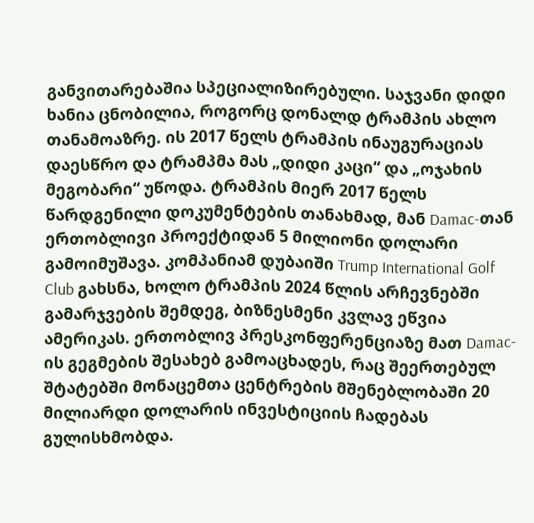განვითარებაშია სპეციალიზირებული. საჯვანი დიდი ხანია ცნობილია, როგორც დონალდ ტრამპის ახლო თანამოაზრე. ის 2017 წელს ტრამპის ინაუგურაციას დაესწრო და ტრამპმა მას „დიდი კაცი“ და „ოჯახის მეგობარი“ უწოდა. ტრამპის მიერ 2017 წელს წარდგენილი დოკუმენტების თანახმად, მან Damac-თან ერთობლივი პროექტიდან 5 მილიონი დოლარი გამოიმუშავა. კომპანიამ დუბაიში Trump International Golf Club გახსნა, ხოლო ტრამპის 2024 წლის არჩევნებში გამარჯვების შემდეგ, ბიზნესმენი კვლავ ეწვია ამერიკას. ერთობლივ პრესკონფერენციაზე მათ Damac-ის გეგმების შესახებ გამოაცხადეს, რაც შეერთებულ შტატებში მონაცემთა ცენტრების მშენებლობაში 20 მილიარდი დოლარის ინვესტიციის ჩადებას გულისხმობდა.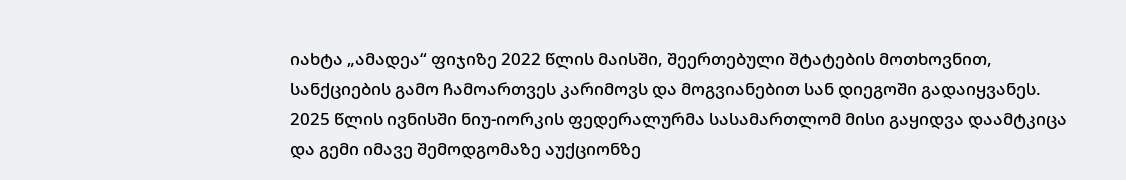იახტა „ამადეა“ ფიჯიზე 2022 წლის მაისში, შეერთებული შტატების მოთხოვნით, სანქციების გამო ჩამოართვეს კარიმოვს და მოგვიანებით სან დიეგოში გადაიყვანეს. 2025 წლის ივნისში ნიუ-იორკის ფედერალურმა სასამართლომ მისი გაყიდვა დაამტკიცა და გემი იმავე შემოდგომაზე აუქციონზე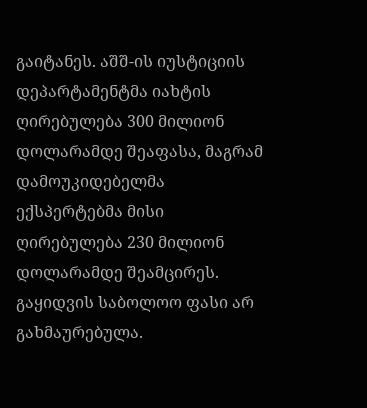გაიტანეს. აშშ-ის იუსტიციის დეპარტამენტმა იახტის ღირებულება 300 მილიონ დოლარამდე შეაფასა, მაგრამ დამოუკიდებელმა ექსპერტებმა მისი ღირებულება 230 მილიონ დოლარამდე შეამცირეს. გაყიდვის საბოლოო ფასი არ გახმაურებულა.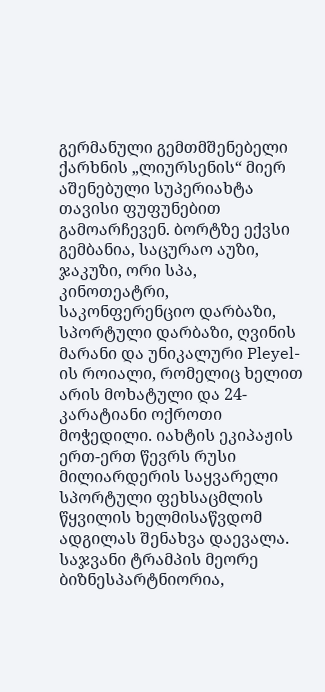გერმანული გემთმშენებელი ქარხნის „ლიურსენის“ მიერ აშენებული სუპერიახტა თავისი ფუფუნებით გამოარჩევენ. ბორტზე ექვსი გემბანია, საცურაო აუზი, ჯაკუზი, ორი სპა, კინოთეატრი, საკონფერენციო დარბაზი, სპორტული დარბაზი, ღვინის მარანი და უნიკალური Pleyel-ის როიალი, რომელიც ხელით არის მოხატული და 24-კარატიანი ოქროთი მოჭედილი. იახტის ეკიპაჟის ერთ-ერთ წევრს რუსი მილიარდერის საყვარელი სპორტული ფეხსაცმლის წყვილის ხელმისაწვდომ ადგილას შენახვა დაევალა. საჯვანი ტრამპის მეორე ბიზნესპარტნიორია,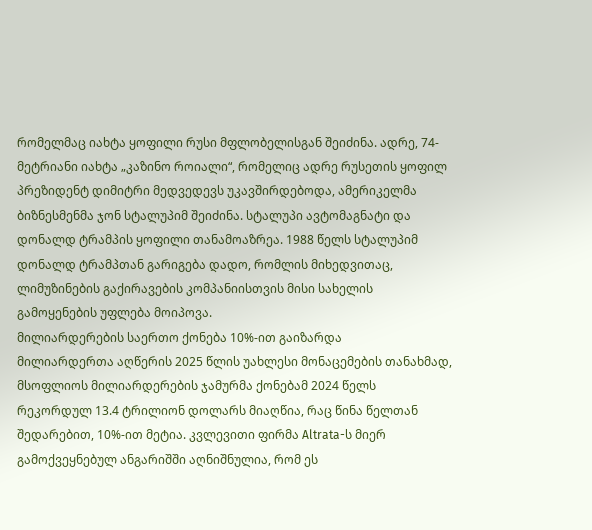რომელმაც იახტა ყოფილი რუსი მფლობელისგან შეიძინა. ადრე, 74-მეტრიანი იახტა „კაზინო როიალი“, რომელიც ადრე რუსეთის ყოფილ პრეზიდენტ დიმიტრი მედვედევს უკავშირდებოდა, ამერიკელმა ბიზნესმენმა ჯონ სტალუპიმ შეიძინა. სტალუპი ავტომაგნატი და დონალდ ტრამპის ყოფილი თანამოაზრეა. 1988 წელს სტალუპიმ დონალდ ტრამპთან გარიგება დადო, რომლის მიხედვითაც, ლიმუზინების გაქირავების კომპანიისთვის მისი სახელის გამოყენების უფლება მოიპოვა.
მილიარდერების საერთო ქონება 10%-ით გაიზარდა
მილიარდერთა აღწერის 2025 წლის უახლესი მონაცემების თანახმად, მსოფლიოს მილიარდერების ჯამურმა ქონებამ 2024 წელს რეკორდულ 13.4 ტრილიონ დოლარს მიაღწია, რაც წინა წელთან შედარებით, 10%-ით მეტია. კვლევითი ფირმა Altrata-ს მიერ გამოქვეყნებულ ანგარიშში აღნიშნულია, რომ ეს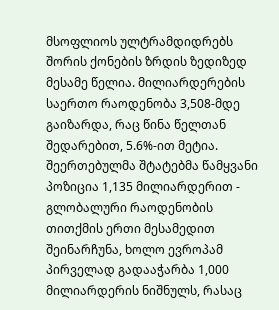მსოფლიოს ულტრამდიდრებს შორის ქონების ზრდის ზედიზედ მესამე წელია. მილიარდერების საერთო რაოდენობა 3,508-მდე გაიზარდა, რაც წინა წელთან შედარებით, 5.6%-ით მეტია. შეერთებულმა შტატებმა წამყვანი პოზიცია 1,135 მილიარდერით - გლობალური რაოდენობის თითქმის ერთი მესამედით შეინარჩუნა, ხოლო ევროპამ პირველად გადააჭარბა 1,000 მილიარდერის ნიშნულს, რასაც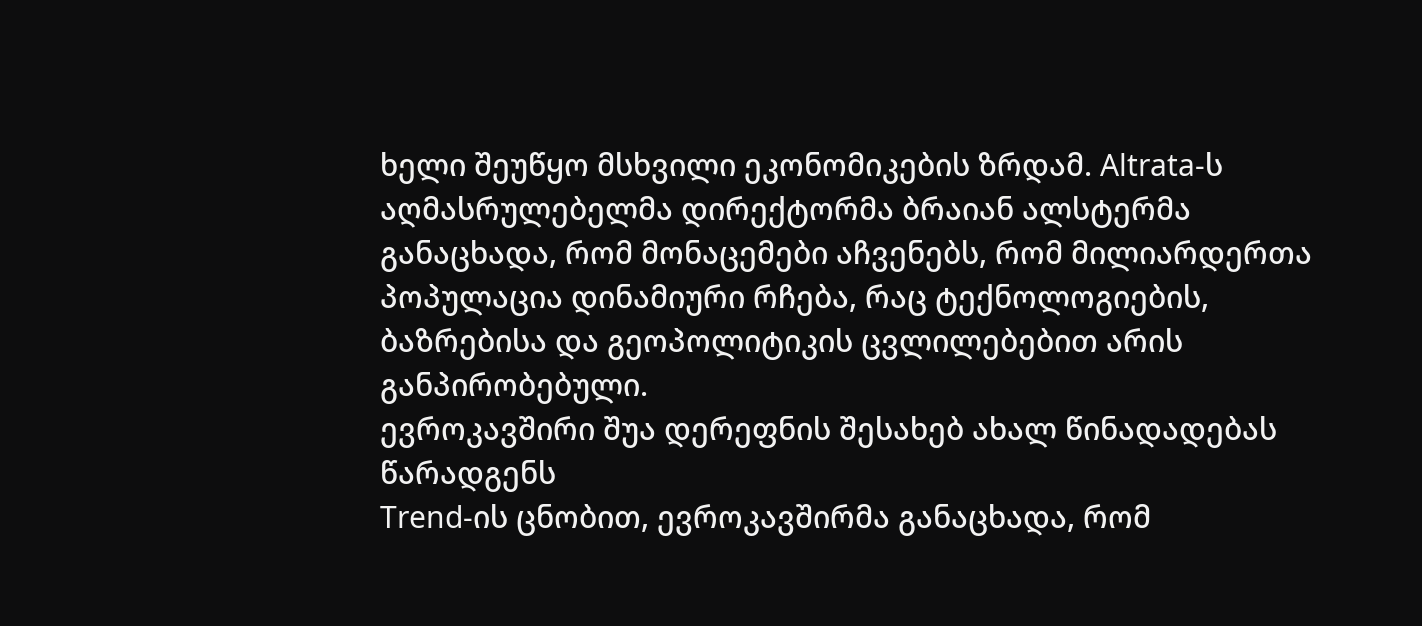ხელი შეუწყო მსხვილი ეკონომიკების ზრდამ. Altrata-ს აღმასრულებელმა დირექტორმა ბრაიან ალსტერმა განაცხადა, რომ მონაცემები აჩვენებს, რომ მილიარდერთა პოპულაცია დინამიური რჩება, რაც ტექნოლოგიების, ბაზრებისა და გეოპოლიტიკის ცვლილებებით არის განპირობებული.
ევროკავშირი შუა დერეფნის შესახებ ახალ წინადადებას წარადგენს
Trend-ის ცნობით, ევროკავშირმა განაცხადა, რომ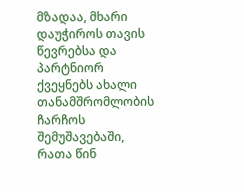მზადაა, მხარი დაუჭიროს თავის წევრებსა და პარტნიორ ქვეყნებს ახალი თანამშრომლობის ჩარჩოს შემუშავებაში, რათა წინ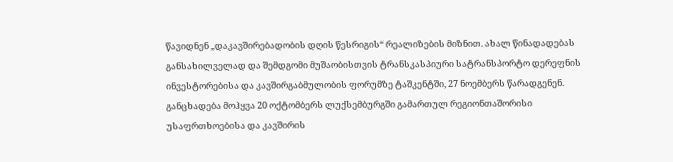წავიდნენ „დაკავშირებადობის დღის წესრიგის“ რეალიზების მიზნით. ახალ წინადადებას განსახილველად და შემდგომი მუშაობისთვის ტრანსკასპიური სატრანსპორტო დერეფნის ინვესტორებისა და კავშირგაბმულობის ფორუმზე ტაშკენტში, 27 ნოემბერს წარადგენენ. განცხადება მოჰყვა 20 ოქტომბერს ლუქსემბურგში გამართულ რეგიონთაშორისი უსაფრთხოებისა და კავშირის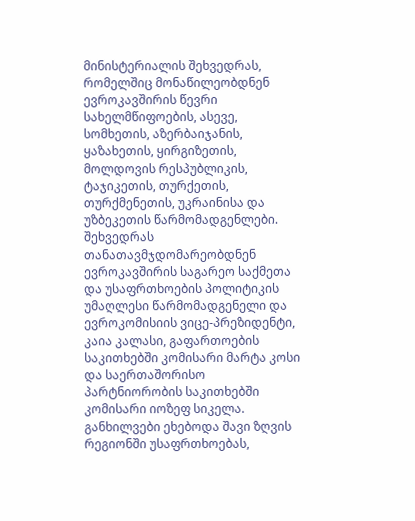მინისტერიალის შეხვედრას, რომელშიც მონაწილეობდნენ ევროკავშირის წევრი სახელმწიფოების, ასევე, სომხეთის, აზერბაიჯანის, ყაზახეთის, ყირგიზეთის, მოლდოვის რესპუბლიკის, ტაჯიკეთის, თურქეთის, თურქმენეთის, უკრაინისა და უზბეკეთის წარმომადგენლები. შეხვედრას თანათავმჯდომარეობდნენ ევროკავშირის საგარეო საქმეთა და უსაფრთხოების პოლიტიკის უმაღლესი წარმომადგენელი და ევროკომისიის ვიცე-პრეზიდენტი, კაია კალასი, გაფართოების საკითხებში კომისარი მარტა კოსი და საერთაშორისო პარტნიორობის საკითხებში კომისარი იოზეფ სიკელა. განხილვები ეხებოდა შავი ზღვის რეგიონში უსაფრთხოებას,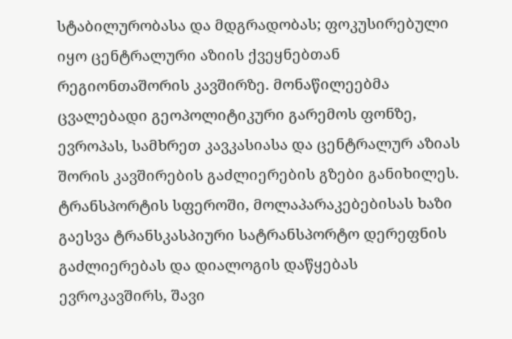სტაბილურობასა და მდგრადობას; ფოკუსირებული იყო ცენტრალური აზიის ქვეყნებთან რეგიონთაშორის კავშირზე. მონაწილეებმა ცვალებადი გეოპოლიტიკური გარემოს ფონზე, ევროპას, სამხრეთ კავკასიასა და ცენტრალურ აზიას შორის კავშირების გაძლიერების გზები განიხილეს. ტრანსპორტის სფეროში, მოლაპარაკებებისას ხაზი გაესვა ტრანსკასპიური სატრანსპორტო დერეფნის გაძლიერებას და დიალოგის დაწყებას ევროკავშირს, შავი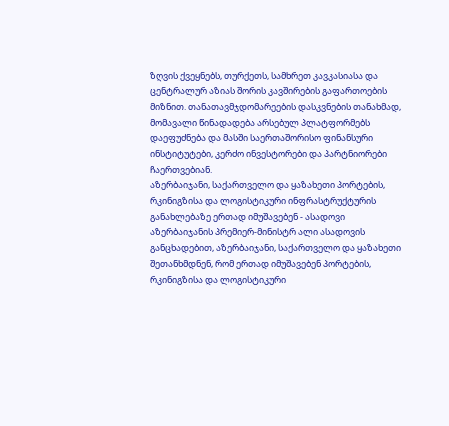ზღვის ქვეყნებს, თურქეთს, სამხრეთ კავკასიასა და ცენტრალურ აზიას შორის კავშირების გაფართოების მიზნით. თანათავმჯდომარეების დასკვნების თანახმად, მომავალი წინადადება არსებულ პლატფორმებს დაეფუძნება და მასში საერთაშორისო ფინანსური ინსტიტუტები, კერძო ინვესტორები და პარტნიორები ჩაერთვებიან.
აზერბაიჯანი, საქართველო და ყაზახეთი პორტების, რკინიგზისა და ლოგისტიკური ინფრასტრუქტურის განახლებაზე ერთად იმუშავებენ - ასადოვი
აზერბაიჯანის პრემიერ-მინისტრ ალი ასადოვის განცხადებით, აზერბაიჯანი, საქართველო და ყაზახეთი შეთანხმდნენ, რომ ერთად იმუშავებენ პორტების, რკინიგზისა და ლოგისტიკური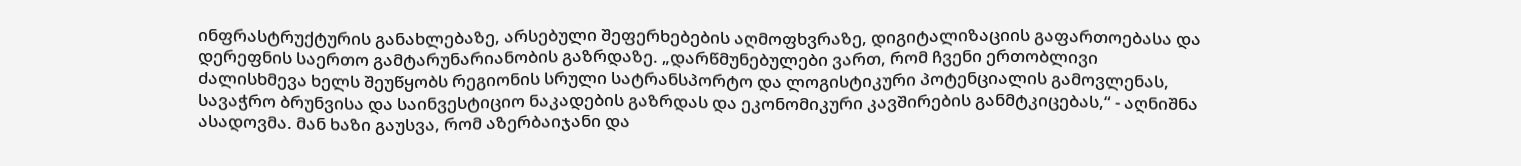ინფრასტრუქტურის განახლებაზე, არსებული შეფერხებების აღმოფხვრაზე, დიგიტალიზაციის გაფართოებასა და დერეფნის საერთო გამტარუნარიანობის გაზრდაზე. „დარწმუნებულები ვართ, რომ ჩვენი ერთობლივი ძალისხმევა ხელს შეუწყობს რეგიონის სრული სატრანსპორტო და ლოგისტიკური პოტენციალის გამოვლენას, სავაჭრო ბრუნვისა და საინვესტიციო ნაკადების გაზრდას და ეკონომიკური კავშირების განმტკიცებას,“ - აღნიშნა ასადოვმა. მან ხაზი გაუსვა, რომ აზერბაიჯანი და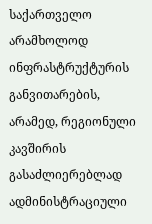საქართველო არამხოლოდ ინფრასტრუქტურის განვითარების, არამედ, რეგიონული კავშირის გასაძლიერებლად ადმინისტრაციული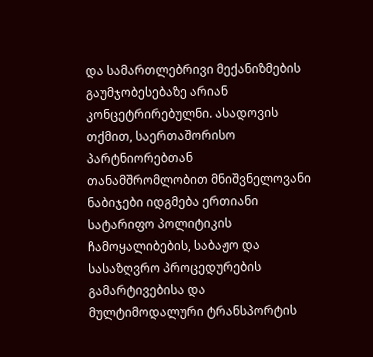და სამართლებრივი მექანიზმების გაუმჯობესებაზე არიან კონცეტრირებულნი. ასადოვის თქმით, საერთაშორისო პარტნიორებთან თანამშრომლობით მნიშვნელოვანი ნაბიჯები იდგმება ერთიანი სატარიფო პოლიტიკის ჩამოყალიბების, საბაჟო და სასაზღვრო პროცედურების გამარტივებისა და მულტიმოდალური ტრანსპორტის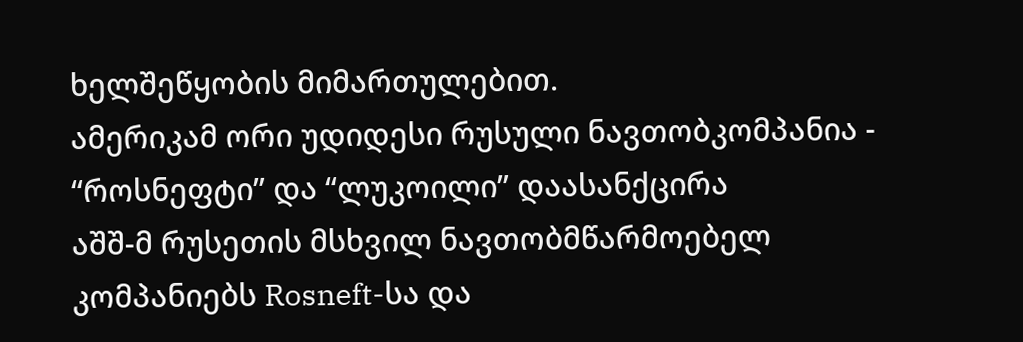ხელშეწყობის მიმართულებით.
ამერიკამ ორი უდიდესი რუსული ნავთობკომპანია - “როსნეფტი” და “ლუკოილი” დაასანქცირა
აშშ-მ რუსეთის მსხვილ ნავთობმწარმოებელ კომპანიებს Rosneft-სა და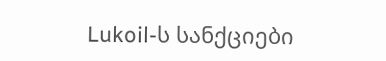Lukoil-ს სანქციები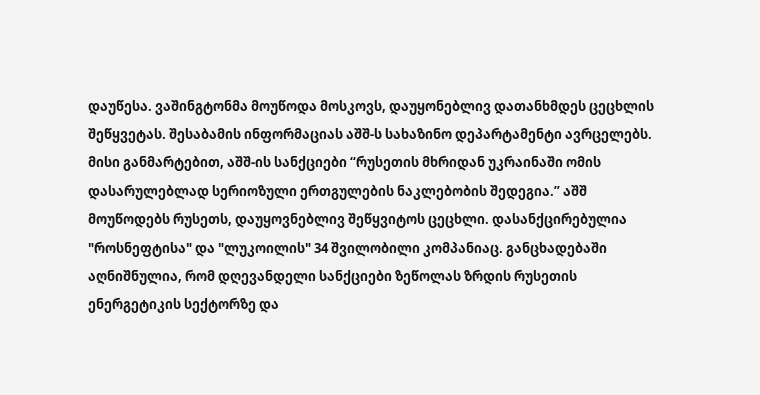დაუწესა. ვაშინგტონმა მოუწოდა მოსკოვს, დაუყონებლივ დათანხმდეს ცეცხლის შეწყვეტას. შესაბამის ინფორმაციას აშშ-ს სახაზინო დეპარტამენტი ავრცელებს. მისი განმარტებით, აშშ-ის სანქციები “რუსეთის მხრიდან უკრაინაში ომის დასარულებლად სერიოზული ერთგულების ნაკლებობის შედეგია.” აშშ მოუწოდებს რუსეთს, დაუყოვნებლივ შეწყვიტოს ცეცხლი. დასანქცირებულია "როსნეფტისა" და "ლუკოილის" 34 შვილობილი კომპანიაც. განცხადებაში აღნიშნულია, რომ დღევანდელი სანქციები ზეწოლას ზრდის რუსეთის ენერგეტიკის სექტორზე და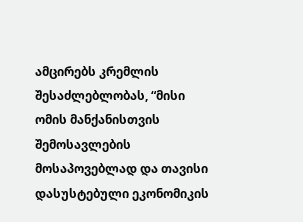ამცირებს კრემლის შესაძლებლობას, “მისი ომის მანქანისთვის შემოსავლების მოსაპოვებლად და თავისი დასუსტებული ეკონომიკის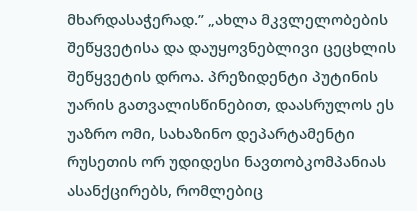მხარდასაჭერად.” „ახლა მკვლელობების შეწყვეტისა და დაუყოვნებლივი ცეცხლის შეწყვეტის დროა. პრეზიდენტი პუტინის უარის გათვალისწინებით, დაასრულოს ეს უაზრო ომი, სახაზინო დეპარტამენტი რუსეთის ორ უდიდესი ნავთობკომპანიას ასანქცირებს, რომლებიც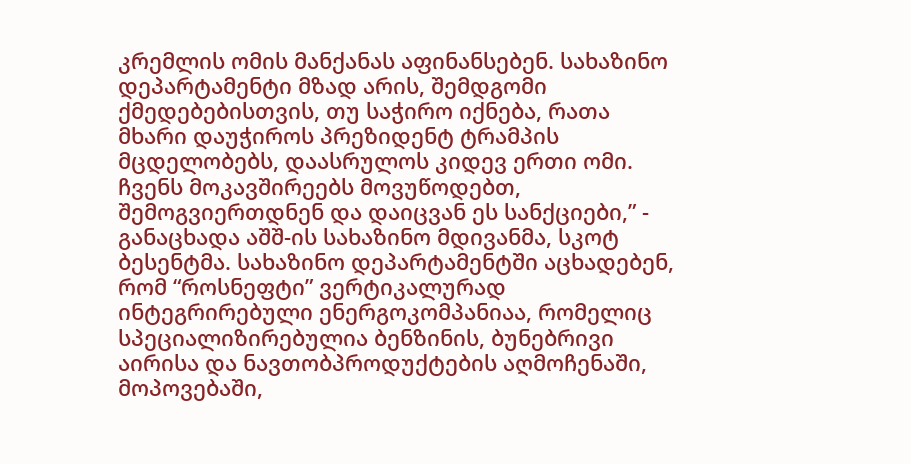კრემლის ომის მანქანას აფინანსებენ. სახაზინო დეპარტამენტი მზად არის, შემდგომი ქმედებებისთვის, თუ საჭირო იქნება, რათა მხარი დაუჭიროს პრეზიდენტ ტრამპის მცდელობებს, დაასრულოს კიდევ ერთი ომი. ჩვენს მოკავშირეებს მოვუწოდებთ, შემოგვიერთდნენ და დაიცვან ეს სანქციები,” - განაცხადა აშშ-ის სახაზინო მდივანმა, სკოტ ბესენტმა. სახაზინო დეპარტამენტში აცხადებენ, რომ “როსნეფტი” ვერტიკალურად ინტეგრირებული ენერგოკომპანიაა, რომელიც სპეციალიზირებულია ბენზინის, ბუნებრივი აირისა და ნავთობპროდუქტების აღმოჩენაში, მოპოვებაში,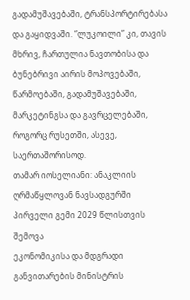გადამუშავებაში, ტრანსპორტირებასა და გაყიდვაში. “ლუკოილი” კი, თავის მხრივ, ჩართულია ნავთობისა და ბუნებრივი აირის მოპოვებაში, წარმოებაში, გადამუშავებაში, მარკეტინგსა და გავრცელებაში, როგორც რუსეთში, ასევე, საერთაშორისოდ.
თამარ იოსელიანი: ანაკლიის ღრმაწყლოვან ნავსადგურში პირველი გემი 2029 წლისთვის შემოვა
ეკონომიკისა და მდგრადი განვითარების მინისტრის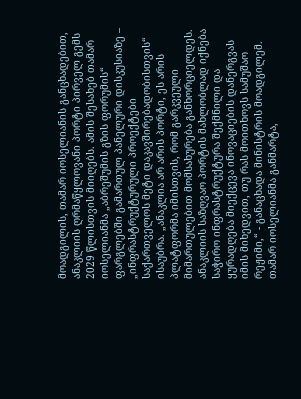მოადგილის, თამარ იოსელიანის განცხადებით, ანაკლიის ღრმაწყლოვანი პორტი პირველ გემს 2029 წლისთვის მიიღებს. ამის შესახებ თამარ იოსელიანმა „აბრეშუმის გზის ფორუმის“ ფარგლებში გამართულ პანელური დისკუსიაზე – „ინფრასტრუქტურული პროექტები საქართველოს მეტი დაკავშირებადობისთვის“ ისაუბრა. „ანაკლია არ არის პორტი, ეს არის პლატფორმა იმისთვის, რომ გარკვეული მიმართულებით მომსახურება განხორციელდეს. ანაკლიის საზღვაო პორტის მახლობლად იქნება საჭირო ინფრასტრუქტურა შექმნილი და ყურადღება მიექცევა ინოვაციების დანერგვას იმის მიხედვით, თუ რას მოითხოვს სამუშაო რეჟიმი,“ - განაცხადა მინისტრის მოადგილემ. თამარ იოსელიანმა განმარტა,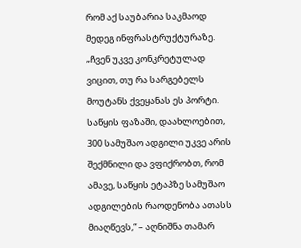რომ აქ საუბარია საკმაოდ მედეგ ინფრასტრუქტურაზე. „ჩვენ უკვე კონკრეტულად ვიცით, თუ რა სარგებელს მოუტანს ქვეყანას ეს პორტი. საწყის ფაზაში, დაახლოებით, 300 სამუშაო ადგილი უკვე არის შექმნილი და ვფიქრობთ, რომ ამავე, საწყის ეტაპზე სამუშაო ადგილების რაოდენობა ათასს მიაღწევს,“ – აღნიშნა თამარ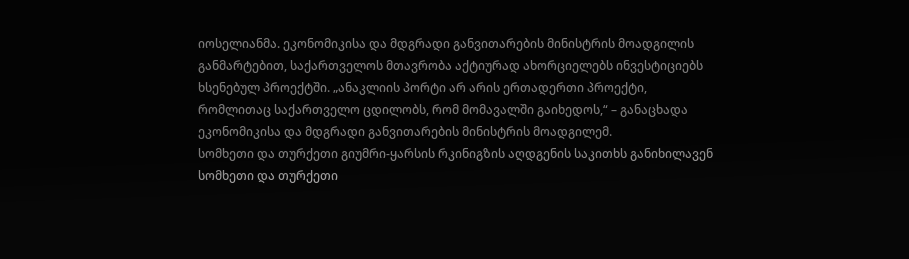იოსელიანმა. ეკონომიკისა და მდგრადი განვითარების მინისტრის მოადგილის განმარტებით, საქართველოს მთავრობა აქტიურად ახორციელებს ინვესტიციებს ხსენებულ პროექტში. „ანაკლიის პორტი არ არის ერთადერთი პროექტი, რომლითაც საქართველო ცდილობს, რომ მომავალში გაიხედოს,“ – განაცხადა ეკონომიკისა და მდგრადი განვითარების მინისტრის მოადგილემ.
სომხეთი და თურქეთი გიუმრი-ყარსის რკინიგზის აღდგენის საკითხს განიხილავენ
სომხეთი და თურქეთი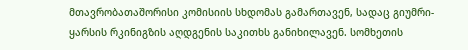მთავრობათაშორისი კომისიის სხდომას გამართავენ, სადაც გიუმრი-ყარსის რკინიგზის აღდგენის საკითხს განიხილავენ. სომხეთის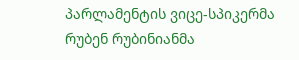პარლამენტის ვიცე-სპიკერმა რუბენ რუბინიანმა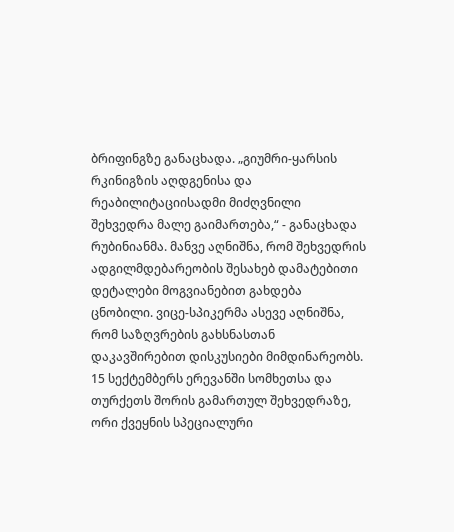ბრიფინგზე განაცხადა. „გიუმრი-ყარსის რკინიგზის აღდგენისა და რეაბილიტაციისადმი მიძღვნილი შეხვედრა მალე გაიმართება,“ - განაცხადა რუბინიანმა. მანვე აღნიშნა, რომ შეხვედრის ადგილმდებარეობის შესახებ დამატებითი დეტალები მოგვიანებით გახდება ცნობილი. ვიცე-სპიკერმა ასევე აღნიშნა, რომ საზღვრების გახსნასთან დაკავშირებით დისკუსიები მიმდინარეობს. 15 სექტემბერს ერევანში სომხეთსა და თურქეთს შორის გამართულ შეხვედრაზე, ორი ქვეყნის სპეციალური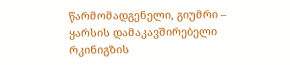წარმომადგენელი, გიუმრი – ყარსის დამაკავშირებელი რკინიგზის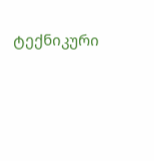ტექნიკური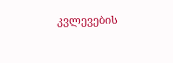კვლევების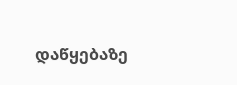დაწყებაზე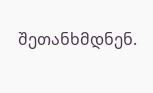შეთანხმდნენ.